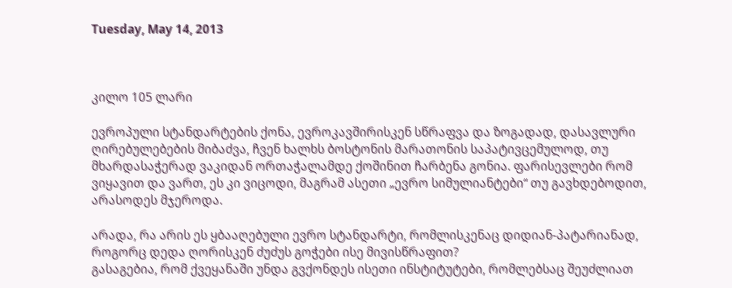Tuesday, May 14, 2013



კილო 105 ლარი

ევროპული სტანდარტების ქონა, ევროკავშირისკენ სწრაფვა და ზოგადად, დასავლური ღირებულებების მიბაძვა, ჩვენ ხალხს ბოსტონის მარათონის საპატივცემულოდ, თუ მხარდასაჭერად ვაკიდან ორთაჭალამდე ქოშინით ჩარბენა გონია. ფარისევლები რომ ვიყავით და ვართ, ეს კი ვიცოდი, მაგრამ ასეთი „ევრო სიმულიანტები“ თუ გავხდებოდით, არასოდეს მჯეროდა.

არადა, რა არის ეს ყბააღებული ევრო სტანდარტი, რომლისკენაც დიდიან-პატარიანად, როგორც დედა ღორისკენ ძუძუს გოჭები ისე მივისწრაფით?
გასაგებია, რომ ქვეყანაში უნდა გვქონდეს ისეთი ინსტიტუტები, რომლებსაც შეუძლიათ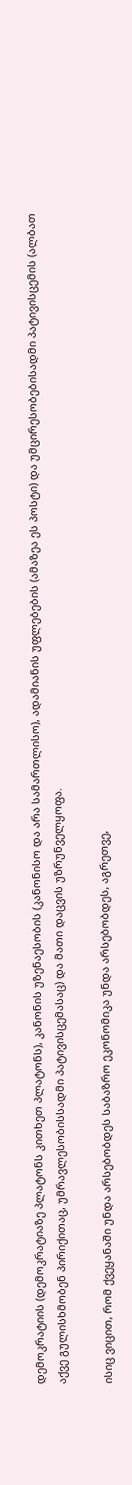დემოკრატიის (დემოკრატიაზე პლატონს კითხეთ პლატონს), კანონის უზენაესობის (კანონისო და არა სამართლისო), ადამიანის უფლებების (ამაზეა ეს პოსტი) და უმცირესობებისადმი პატივისცემის (ალბათ აქვე გულისხმობენ პირიქითაც, უმრავლესობისსადმი პატივისცემასაც) და მათი დაცვის უზრუნველყოფა.

ისიც ვიცით, რომ ქვეყანაში უნდა არსებობდეს საბაზრო ეკონომიკა უნდა არსებობდეს, აგრეთვე,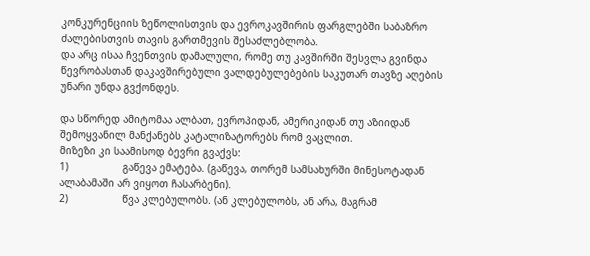კონკურენციის ზეწოლისთვის და ევროკავშირის ფარგლებში საბაზრო ძალებისთვის თავის გართმევის შესაძლებლობა.
და არც ისაა ჩვენთვის დამალული, რომე თუ კავშირში შესვლა გვინდა წევრობასთან დაკავშირებული ვალდებულებების საკუთარ თავზე აღების უნარი უნდა გვქონდეს.

და სწორედ ამიტომაა ალბათ, ევროპიდან, ამერიკიდან თუ აზიიდან შემოყვანილ მანქანებს კატალიზატორებს რომ ვაცლით.
მიზეზი კი საამისოდ ბევრი გვაქვს:
1)                  გაწევა ემატება. (გაწევა, თორემ სამსახურში მინესოტადან ალაბამაში არ ვიყოთ ჩასარბენი).
2)                  წვა კლებულობს. (ან კლებულობს, ან არა, მაგრამ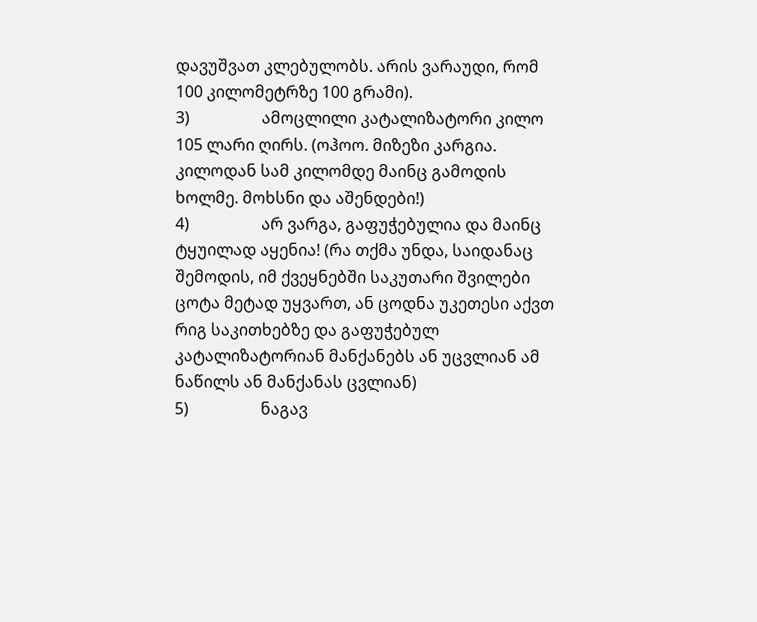დავუშვათ კლებულობს. არის ვარაუდი, რომ 100 კილომეტრზე 100 გრამი).
3)                  ამოცლილი კატალიზატორი კილო 105 ლარი ღირს. (ოჰოო. მიზეზი კარგია. კილოდან სამ კილომდე მაინც გამოდის ხოლმე. მოხსნი და აშენდები!)
4)                  არ ვარგა, გაფუჭებულია და მაინც ტყუილად აყენია! (რა თქმა უნდა, საიდანაც შემოდის, იმ ქვეყნებში საკუთარი შვილები ცოტა მეტად უყვართ, ან ცოდნა უკეთესი აქვთ რიგ საკითხებზე და გაფუჭებულ კატალიზატორიან მანქანებს ან უცვლიან ამ ნაწილს ან მანქანას ცვლიან)
5)                  ნაგავ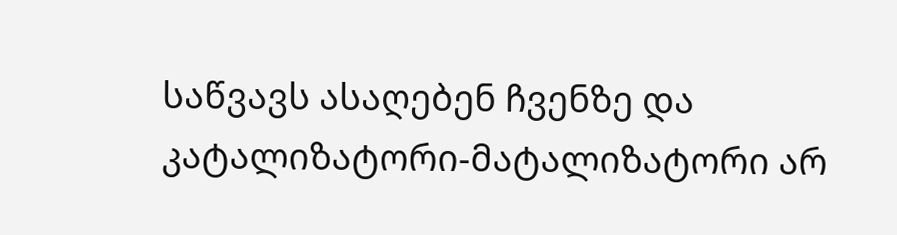საწვავს ასაღებენ ჩვენზე და კატალიზატორი-მატალიზატორი არ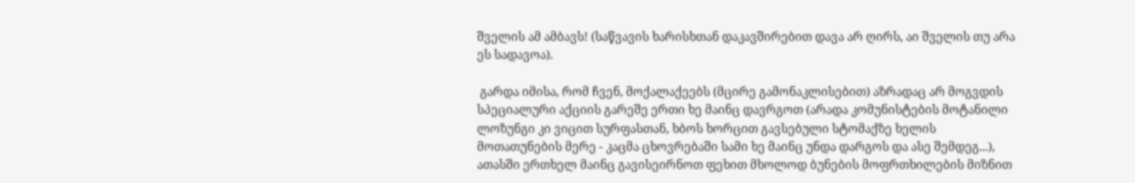შველის ამ ამბავს! (საწვავის ხარისხთან დაკავშირებით დავა არ ღირს, აი შველის თუ არა ეს სადავოა).

 გარდა იმისა, რომ ჩვენ, მოქალაქეებს (მცირე გამონაკლისებით) აზრადაც არ მოგვდის სპეციალური აქციის გარეშე ერთი ხე მაინც დავრგოთ (არადა კომუნისტების მოტანილი ლოზუნგი კი ვიცით სურფასთან, ხბოს ხორცით გავსებული სტომაქზე ხელის მოთათუნების მერე - კაცმა ცხოვრებაში სამი ხე მაინც უნდა დარგოს და ასე შემდეგ...), ათასში ერთხელ მაინც გავისეირნოთ ფეხით მხოლოდ ბუნების მოფრთხილების მიზნით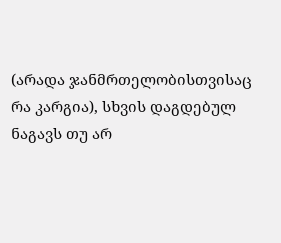(არადა ჯანმრთელობისთვისაც რა კარგია), სხვის დაგდებულ ნაგავს თუ არ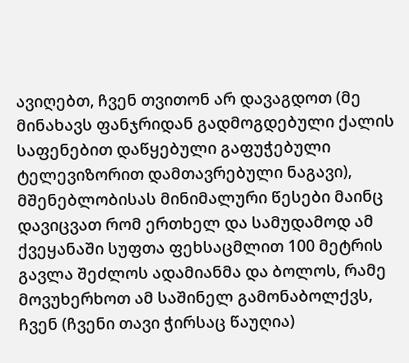ავიღებთ, ჩვენ თვითონ არ დავაგდოთ (მე მინახავს ფანჯრიდან გადმოგდებული ქალის საფენებით დაწყებული გაფუჭებული ტელევიზორით დამთავრებული ნაგავი), მშენებლობისას მინიმალური წესები მაინც დავიცვათ რომ ერთხელ და სამუდამოდ ამ ქვეყანაში სუფთა ფეხსაცმლით 100 მეტრის გავლა შეძლოს ადამიანმა და ბოლოს, რამე მოვუხერხოთ ამ საშინელ გამონაბოლქვს, ჩვენ (ჩვენი თავი ჭირსაც წაუღია)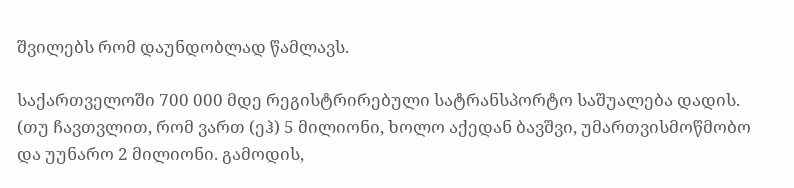შვილებს რომ დაუნდობლად წამლავს.

საქართველოში 700 000 მდე რეგისტრირებული სატრანსპორტო საშუალება დადის. (თუ ჩავთვლით, რომ ვართ (ეჰ) 5 მილიონი, ხოლო აქედან ბავშვი, უმართვისმოწმობო და უუნარო 2 მილიონი. გამოდის,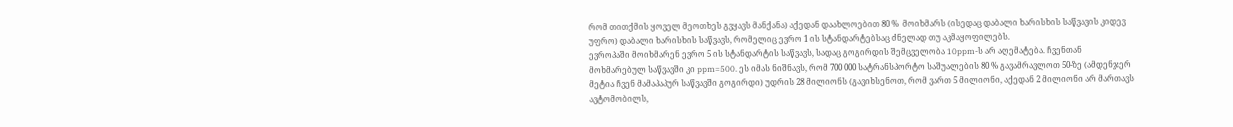რომ თითქმის ყოველ მეოთხეს გვყავს მანქანა) აქედან დაახლოებით 80 %  მოიხმარს (ისედაც დაბალი ხარისხის საწვავის კიდევ უფრო) დაბალი ხარისხის საწვავს, რომელიც ევრო 1 ის სტანდარტებსაც ძნელად თუ აკმაყოფილებს.
ევროპაში მოიხმარენ ევრო 5 ის სტანდარტის საწვავს, სადაც გოგირდის შემცველობა 10ppm-ს არ აღემატება. ჩვენთან მოხმარებულ საწვავში კი ppm=500. ეს იმას ნიშნავს, რომ 700 000 სატრანსპორტო საშუალების 80 % გავამრავლოთ 50-ზე (ამდენჯერ მეტია ჩვენ მამაპაპურ საწვავში გოგირდი) უდრის 28 მილიონს (გავიხსენოთ, რომ ვართ 5 მილიონი, აქედან 2 მილიონი არ მართავს ავტომობილს,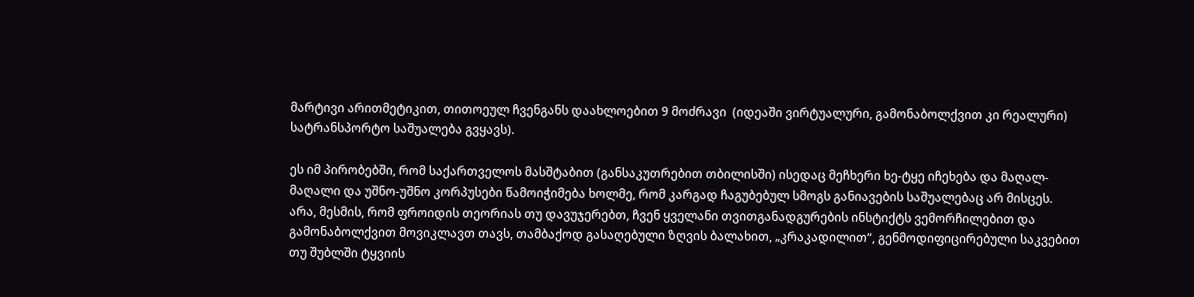მარტივი არითმეტიკით, თითოეულ ჩვენგანს დაახლოებით 9 მოძრავი  (იდეაში ვირტუალური, გამონაბოლქვით კი რეალური) სატრანსპორტო საშუალება გვყავს).

ეს იმ პირობებში, რომ საქართველოს მასშტაბით (განსაკუთრებით თბილისში) ისედაც მეჩხერი ხე-ტყე იჩეხება და მაღალ-მაღალი და უშნო-უშნო კორპუსები წამოიჭიმება ხოლმე, რომ კარგად ჩაგუბებულ სმოგს განიავების საშუალებაც არ მისცეს.
არა, მესმის, რომ ფროიდის თეორიას თუ დავუჯერებთ, ჩვენ ყველანი თვითგანადგურების ინსტიქტს ვემორჩილებით და გამონაბოლქვით მოვიკლავთ თავს, თამბაქოდ გასაღებული ზღვის ბალახით, „კრაკადილით“, გენმოდიფიცირებული საკვებით თუ შუბლში ტყვიის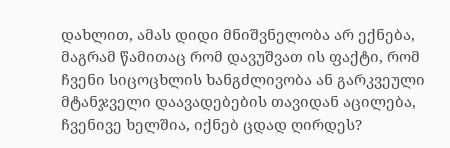დახლით, ამას დიდი მნიშვნელობა არ ექნება, მაგრამ წამითაც რომ დავუშვათ ის ფაქტი, რომ ჩვენი სიცოცხლის ხანგძლივობა ან გარკვეული მტანჯველი დაავადებების თავიდან აცილება, ჩვენივე ხელშია, იქნებ ცდად ღირდეს?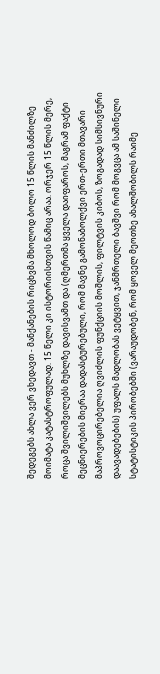შედეგებს ახლა ვერ ვხედავთ - მანქანების რიცხვმა მხოლოდ ბოლო 15 წლის მანძილზე მოიმატა კატასტროფულად. 15 წელი კი ისტორიისთვის წამიც არაა. ორჯერ 15 წლის მერე, როცა შვილიშვილებს მუხლზე დავისვამთ და (ღმერთმა ყველა დაიფაროს, მაგრამ ფაქტი მეცნიერების მიერაა დადასტურებული, რომ მავნე გამონაბოლქვი ერთ-ერთი მთავარი მაპროვოცირებელია ღვიძლის ფუნქციის მოშლის, ფილტვის კიბოს, ზოგადად სიმსივნური დაავადებების) უფალს მადლობას ვეტყვით, ჯანმრთელი ბავშვი რომ მოგვცა ამ საშინელი სტატისტიკის პირობებში (ვარაუდობენ, რომ ყოველ მეოთხე ახალშობილს რაიმე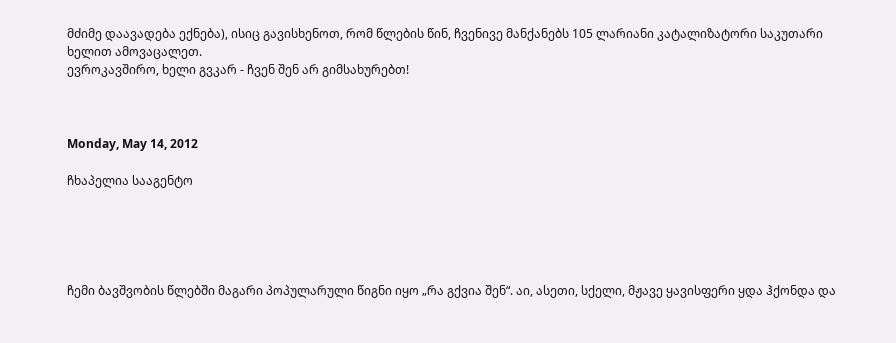მძიმე დაავადება ექნება), ისიც გავისხენოთ, რომ წლების წინ, ჩვენივე მანქანებს 105 ლარიანი კატალიზატორი საკუთარი ხელით ამოვაცალეთ.
ევროკავშირო, ხელი გვკარ - ჩვენ შენ არ გიმსახურებთ!



Monday, May 14, 2012

ჩხაპელია სააგენტო





ჩემი ბავშვობის წლებში მაგარი პოპულარული წიგნი იყო „რა გქვია შენ“. აი, ასეთი, სქელი, მჟავე ყავისფერი ყდა ჰქონდა და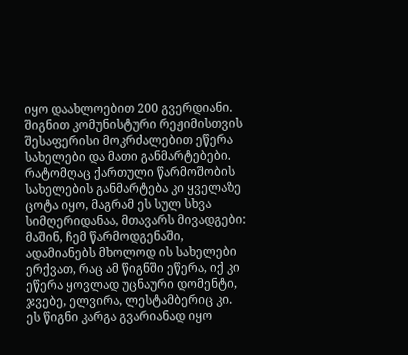იყო დაახლოებით 200 გვერდიანი.
შიგნით კომუნისტური რეჟიმისთვის შესაფერისი მოკრძალებით ეწერა სახელები და მათი განმარტებები. რატომღაც ქართული წარმოშობის სახელების განმარტება კი ყველაზე ცოტა იყო, მაგრამ ეს სულ სხვა სიმღერიდანაა, მთავარს მივადგები: მაშინ, ჩემ წარმოდგენაში, ადამიანებს მხოლოდ ის სახელები ერქვათ, რაც ამ წიგნში ეწერა, იქ კი ეწერა ყოვლად უცნაური დომენტი, ჯვებე, ელვირა, ლესტამბერიც კი. ეს წიგნი კარგა გვარიანად იყო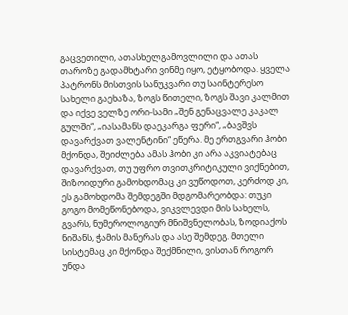გაცვეთილი, ათასხელგამოვლილი და ათას თაროზე გადამხტარი ვინმე იყო, ეტყობოდა. ყველა პატრონს მისთვის სანუკვარი თუ საინტერესო სახელი გაეხაზა, ზოგს წითელი, ზოგს შავი კალმით და იქვე ველზე ორი-სამი „შენ გენაცვალე კაკალ გულში“, „იასამანს დაეკარგა ფერი“, „ბავშვს დავარქვათ ვალენტინი“ ეწერა. მე ერთგვარი ჰობი მქონდა, შეიძლება ამას ჰობი კი არა აკვიატებაც დავარქვათ, თუ უფრო თვითკრიტიკული ვიქნებით, შიზოიდური გამოხდომაც კი ვუწოდოთ, კერძოდ კი, ეს გამოხდომა შემდეგში მდგომარეობდა: თუკი გოგო მომეწონებოდა, ვიკვლევდი მის სახელს, გვარს, ნუმეროლოგიურ მნიშვნელობას, ზოდიაქოს ნიშანს, ჭამის მანერას და ასე შემდეგ. მთელი სისტემაც კი მქონდა შექმნილი, ვისთან როგორ უნდა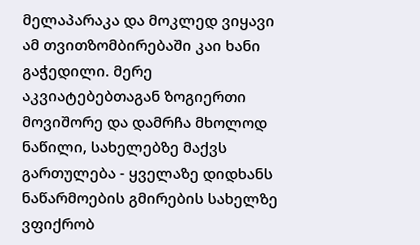მელაპარაკა და მოკლედ ვიყავი ამ თვითზომბირებაში კაი ხანი გაჭედილი. მერე აკვიატებებთაგან ზოგიერთი მოვიშორე და დამრჩა მხოლოდ ნაწილი, სახელებზე მაქვს გართულება - ყველაზე დიდხანს ნაწარმოების გმირების სახელზე ვფიქრობ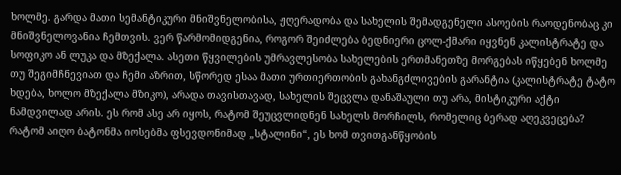ხოლმე. გარდა მათი სემანტიკური მნიშვნელობისა, ჟღერადობა და სახელის შემადგენელი ასოების რაოდენობაც კი მნიშვნელოვანია ჩემთვის. ვერ წარმომიდგენია, როგორ შეიძლება ბედნიერი ცოლ-ქმარი იყვნენ კალისტრატე და სოფიკო ან ლუკა და მზექალა. ასეთი წყვილების უმრავლესობა სახელების ერთმანეთზე მორგებას იწყებენ ხოლმე თუ შეგიმჩნევიათ და ჩემი აზრით, სწორედ ესაა მათი ურთიერთობის გახანგძლივების გარანტია (კალისტრატე ტატო ხდება, ხოლო მზექალა მზიკო), არადა თავისთავად, სახელის შეცვლა დანაშაული თუ არა, მისტიკური აქტი ნამდვილად არის. ეს რომ ასე არ იყოს, რატომ შეუცვლიდნენ სახელს მორჩილს, რომელიც ბერად აღეკვეცება? რატომ აიღო ბატონმა იოსებმა ფსევდონიმად „სტალინი“, ეს ხომ თვითგანწყობის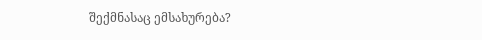შექმნასაც ემსახურება?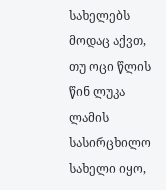სახელებს მოდაც აქვთ, თუ ოცი წლის წინ ლუკა ლამის სასირცხილო სახელი იყო,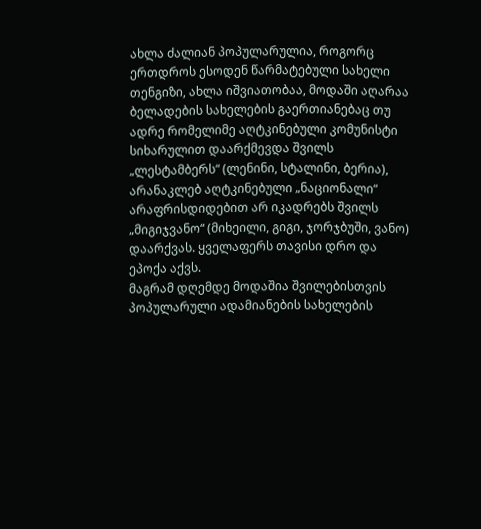ახლა ძალიან პოპულარულია, როგორც ერთდროს ესოდენ წარმატებული სახელი თენგიზი, ახლა იშვიათობაა, მოდაში აღარაა ბელადების სახელების გაერთიანებაც თუ ადრე რომელიმე აღტკინებული კომუნისტი სიხარულით დაარქმევდა შვილს „ლესტამბერს“ (ლენინი, სტალინი, ბერია), არანაკლებ აღტკინებული „ნაციონალი“ არაფრისდიდებით არ იკადრებს შვილს „მიგიჯვანო“ (მიხეილი, გიგი, ჯორჯბუში, ვანო) დაარქვას. ყველაფერს თავისი დრო და ეპოქა აქვს.
მაგრამ დღემდე მოდაშია შვილებისთვის პოპულარული ადამიანების სახელების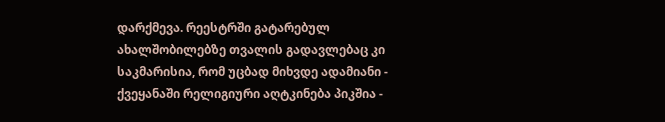დარქმევა. რეესტრში გატარებულ ახალშობილებზე თვალის გადავლებაც კი საკმარისია, რომ უცბად მიხვდე ადამიანი - ქვეყანაში რელიგიური აღტკინება პიკშია -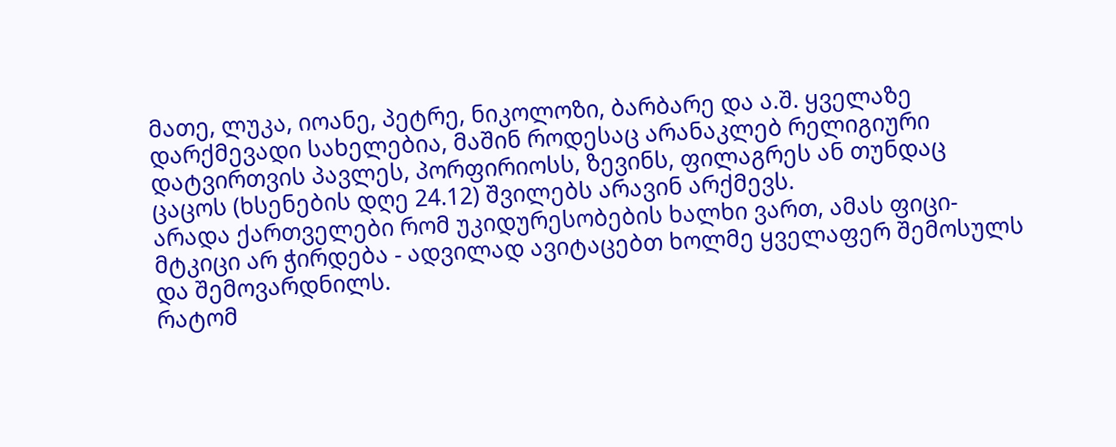მათე, ლუკა, იოანე, პეტრე, ნიკოლოზი, ბარბარე და ა.შ. ყველაზე დარქმევადი სახელებია, მაშინ როდესაც არანაკლებ რელიგიური დატვირთვის პავლეს, პორფირიოსს, ზევინს, ფილაგრეს ან თუნდაც ცაცოს (ხსენების დღე 24.12) შვილებს არავინ არქმევს.
არადა ქართველები რომ უკიდურესობების ხალხი ვართ, ამას ფიცი-მტკიცი არ ჭირდება - ადვილად ავიტაცებთ ხოლმე ყველაფერ შემოსულს და შემოვარდნილს.
რატომ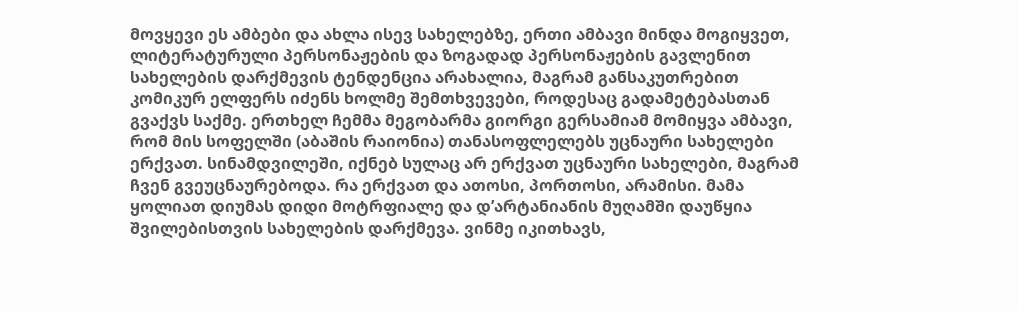მოვყევი ეს ამბები და ახლა ისევ სახელებზე, ერთი ამბავი მინდა მოგიყვეთ, ლიტერატურული პერსონაჟების და ზოგადად პერსონაჟების გავლენით სახელების დარქმევის ტენდენცია არახალია, მაგრამ განსაკუთრებით კომიკურ ელფერს იძენს ხოლმე შემთხვევები, როდესაც გადამეტებასთან გვაქვს საქმე. ერთხელ ჩემმა მეგობარმა გიორგი გერსამიამ მომიყვა ამბავი, რომ მის სოფელში (აბაშის რაიონია) თანასოფლელებს უცნაური სახელები ერქვათ. სინამდვილეში, იქნებ სულაც არ ერქვათ უცნაური სახელები, მაგრამ ჩვენ გვეუცნაურებოდა. რა ერქვათ და ათოსი, პორთოსი, არამისი. მამა ყოლიათ დიუმას დიდი მოტრფიალე და დ’არტანიანის მუღამში დაუწყია შვილებისთვის სახელების დარქმევა. ვინმე იკითხავს,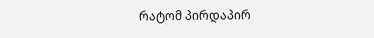რატომ პირდაპირ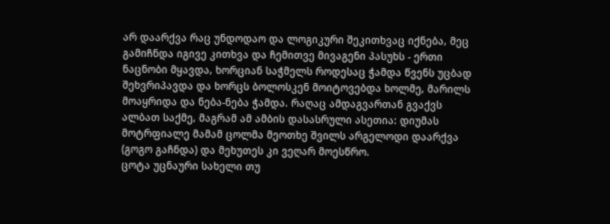არ დაარქვა რაც უნდოდაო და ლოგიკური შეკითხვაც იქნება, მეც გამიჩნდა იგივე კითხვა და ჩემითვე მივაგენი პასუხს - ერთი ნაცნობი მყავდა, ხორციან საჭმელს როდესაც ჭამდა წვენს უცბად შეხვრიპავდა და ხორცს ბოლოსკენ მოიტოვებდა ხოლმე, მარილს მოაყრიდა და ნება-ნება ჭამდა. რაღაც ამდაგვართან გვაქვს ალბათ საქმე, მაგრამ ამ ამბის დასასრული ასეთია: დიუმას მოტრფიალე მამამ ცოლმა მეოთხე შვილს არგელოდი დაარქვა (გოგო გაჩნდა) და მეხუთეს კი ვეღარ მოესწრო.
ცოტა უცნაური სახელი თუ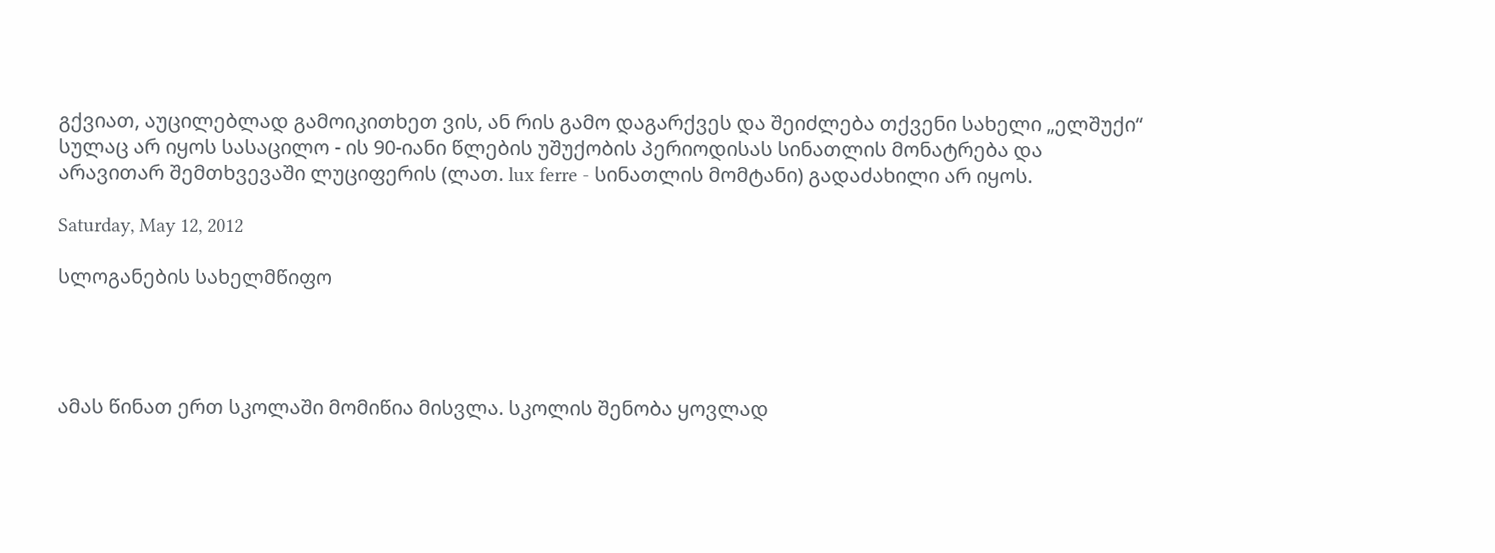გქვიათ, აუცილებლად გამოიკითხეთ ვის, ან რის გამო დაგარქვეს და შეიძლება თქვენი სახელი „ელშუქი“ სულაც არ იყოს სასაცილო - ის 90-იანი წლების უშუქობის პერიოდისას სინათლის მონატრება და არავითარ შემთხვევაში ლუციფერის (ლათ. lux ferre - სინათლის მომტანი) გადაძახილი არ იყოს.

Saturday, May 12, 2012

სლოგანების სახელმწიფო




ამას წინათ ერთ სკოლაში მომიწია მისვლა. სკოლის შენობა ყოვლად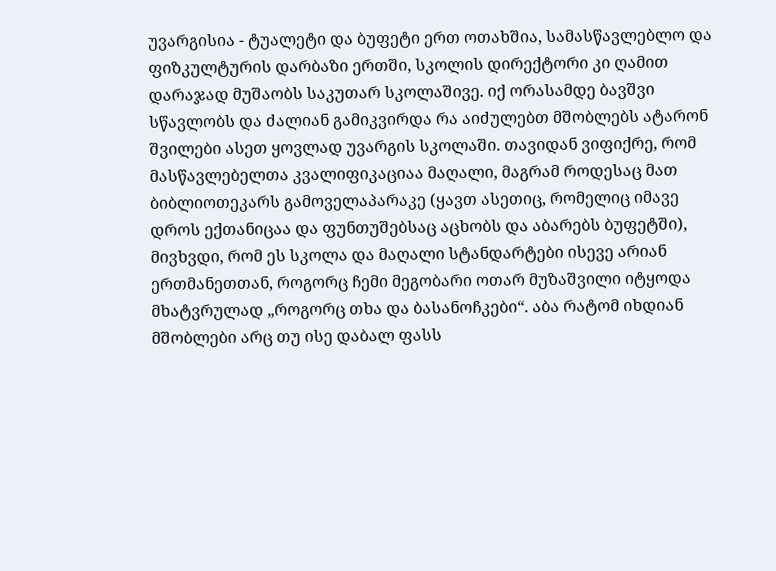უვარგისია - ტუალეტი და ბუფეტი ერთ ოთახშია, სამასწავლებლო და ფიზკულტურის დარბაზი ერთში, სკოლის დირექტორი კი ღამით დარაჯად მუშაობს საკუთარ სკოლაშივე. იქ ორასამდე ბავშვი სწავლობს და ძალიან გამიკვირდა რა აიძულებთ მშობლებს ატარონ შვილები ასეთ ყოვლად უვარგის სკოლაში. თავიდან ვიფიქრე, რომ მასწავლებელთა კვალიფიკაციაა მაღალი, მაგრამ როდესაც მათ ბიბლიოთეკარს გამოველაპარაკე (ყავთ ასეთიც, რომელიც იმავე დროს ექთანიცაა და ფუნთუშებსაც აცხობს და აბარებს ბუფეტში), მივხვდი, რომ ეს სკოლა და მაღალი სტანდარტები ისევე არიან ერთმანეთთან, როგორც ჩემი მეგობარი ოთარ მუზაშვილი იტყოდა მხატვრულად „როგორც თხა და ბასანოჩკები“. აბა რატომ იხდიან მშობლები არც თუ ისე დაბალ ფასს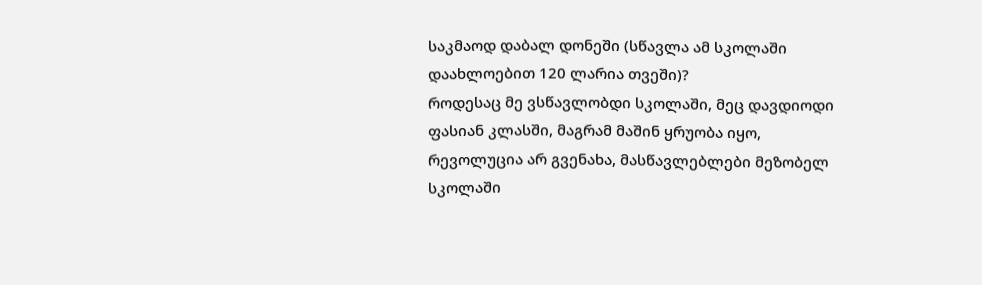საკმაოდ დაბალ დონეში (სწავლა ამ სკოლაში დაახლოებით 120 ლარია თვეში)?
როდესაც მე ვსწავლობდი სკოლაში, მეც დავდიოდი ფასიან კლასში, მაგრამ მაშინ ყრუობა იყო, რევოლუცია არ გვენახა, მასწავლებლები მეზობელ სკოლაში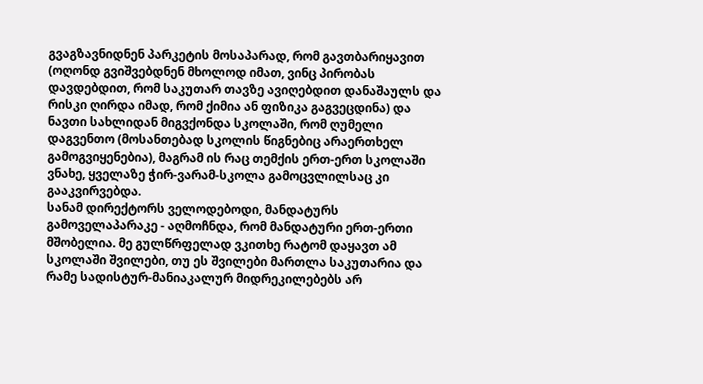გვაგზავნიდნენ პარკეტის მოსაპარად, რომ გავთბარიყავით (ოღონდ გვიშვებდნენ მხოლოდ იმათ, ვინც პირობას დავდებდით, რომ საკუთარ თავზე ავიღებდით დანაშაულს და რისკი ღირდა იმად, რომ ქიმია ან ფიზიკა გაგვეცდინა) და ნავთი სახლიდან მიგვქონდა სკოლაში, რომ ღუმელი დაგვენთო (მოსანთებად სკოლის წიგნებიც არაერთხელ გამოგვიყენებია), მაგრამ ის რაც თემქის ერთ-ერთ სკოლაში ვნახე, ყველაზე ჭირ-ვარამ-სკოლა გამოცვლილსაც კი გააკვირვებდა.
სანამ დირექტორს ველოდებოდი, მანდატურს გამოველაპარაკე - აღმოჩნდა, რომ მანდატური ერთ-ერთი მშობელია. მე გულწრფელად ვკითხე რატომ დაყავთ ამ სკოლაში შვილები, თუ ეს შვილები მართლა საკუთარია და რამე სადისტურ-მანიაკალურ მიდრეკილებებს არ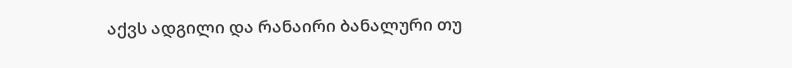აქვს ადგილი და რანაირი ბანალური თუ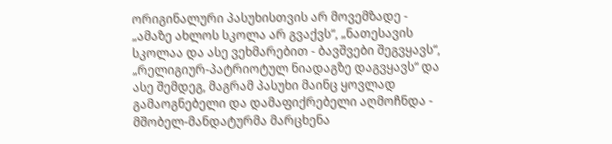ორიგინალური პასუხისთვის არ მოვემზადე - „ამაზე ახლოს სკოლა არ გვაქვს“, „ნათესავის სკოლაა და ასე ვეხმარებით - ბავშვები შეგვყავს“, „რელიგიურ-პატრიოტულ ნიადაგზე დაგვყავს“ და ასე შემდეგ, მაგრამ პასუხი მაინც ყოვლად გამაოგნებელი და დამაფიქრებელი აღმოჩნდა - მშობელ-მანდატურმა მარცხენა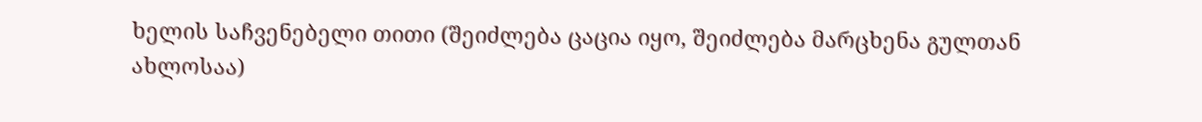ხელის საჩვენებელი თითი (შეიძლება ცაცია იყო, შეიძლება მარცხენა გულთან ახლოსაა)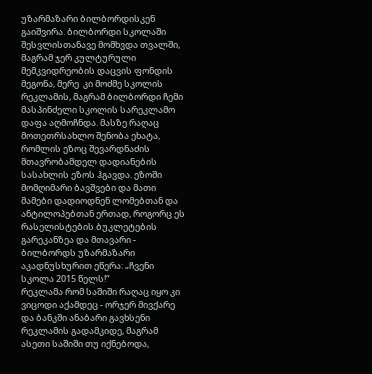უზარმაზარი ბილბორდისკენ გაიშვირა. ბილბორდი სკოლაში შესვლისთანავე მომხვდა თვალში, მაგრამ ჯერ კულტურული მემკვიდრეობის დაცვის ფონდის მეგონა, მერე  კი მოძმე სკოლის რეკლამის, მაგრამ ბილბორდი ჩემი მასპინძელი სკოლის სარეკლამო დაფა აღმოჩნდა. მასზე რაღაც მოთეთრსახლო შენობა ეხატა, რომლის ეზოც შევარდნაძის მთავრობამდელ დადიანების სასახლის ეზოს ჰგავდა. ეზოში მომღიმარი ბავშვები და მათი მამები დადიოდნენ ლომებთან და ანტილოპებთან ერთად, როგორც ეს რასელისტების ბუკლეტების გარეკანზეა და მთავარი - ბილბორდს უზარმაზარი აკადნუსხურით ეწერა: „ჩვენი სკოლა 2015 წელს!“
რეკლამა რომ საშიში რაღაც იყო კი ვიცოდი აქამდეც - ორჯერ მივქარე და ბანკში ანაბარი გავხსენი რეკლამის გადამკიდე, მაგრამ ასეთი საშიში თუ იქნებოდა,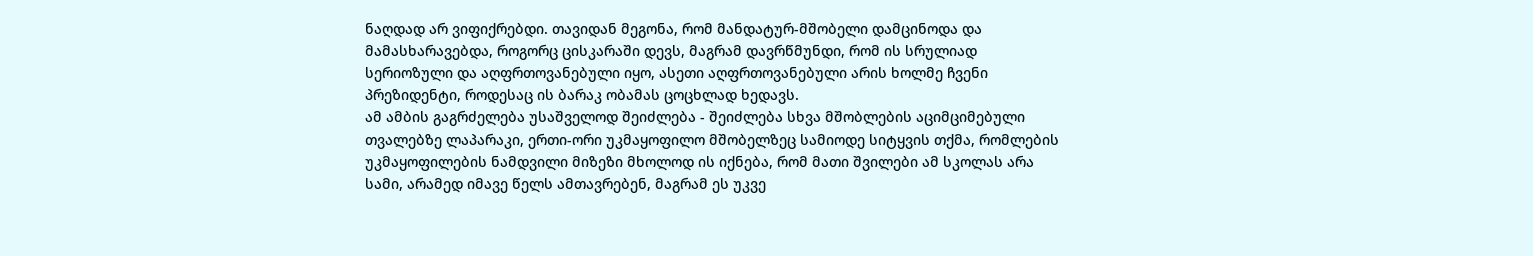ნაღდად არ ვიფიქრებდი. თავიდან მეგონა, რომ მანდატურ-მშობელი დამცინოდა და მამასხარავებდა, როგორც ცისკარაში დევს, მაგრამ დავრწმუნდი, რომ ის სრულიად სერიოზული და აღფრთოვანებული იყო, ასეთი აღფრთოვანებული არის ხოლმე ჩვენი პრეზიდენტი, როდესაც ის ბარაკ ობამას ცოცხლად ხედავს.
ამ ამბის გაგრძელება უსაშველოდ შეიძლება - შეიძლება სხვა მშობლების აციმციმებული თვალებზე ლაპარაკი, ერთი-ორი უკმაყოფილო მშობელზეც სამიოდე სიტყვის თქმა, რომლების უკმაყოფილების ნამდვილი მიზეზი მხოლოდ ის იქნება, რომ მათი შვილები ამ სკოლას არა სამი, არამედ იმავე წელს ამთავრებენ, მაგრამ ეს უკვე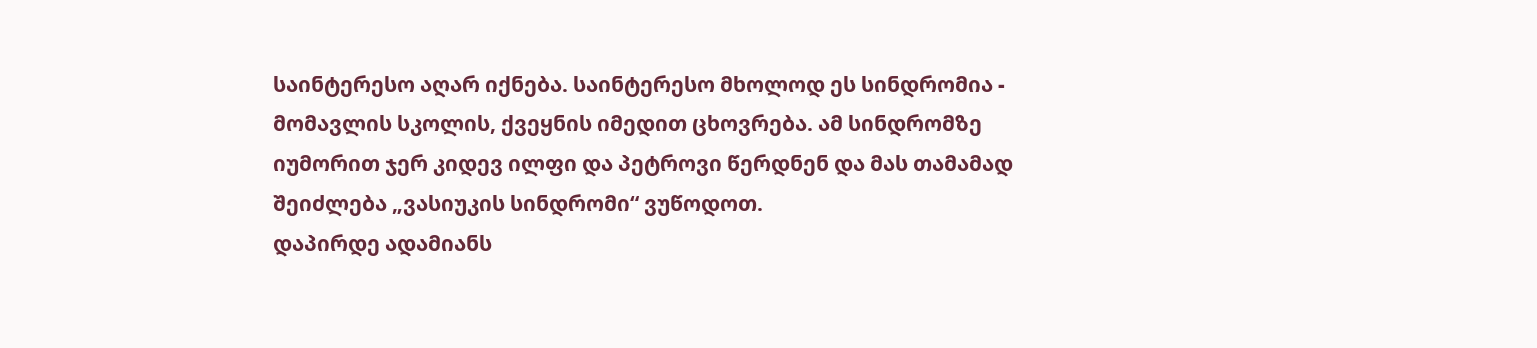საინტერესო აღარ იქნება. საინტერესო მხოლოდ ეს სინდრომია - მომავლის სკოლის, ქვეყნის იმედით ცხოვრება. ამ სინდრომზე იუმორით ჯერ კიდევ ილფი და პეტროვი წერდნენ და მას თამამად შეიძლება „ვასიუკის სინდრომი“ ვუწოდოთ.
დაპირდე ადამიანს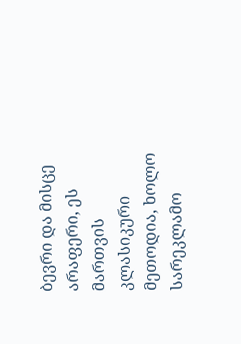ბევრი და მისცე არაფერი, ეს მართვის კლასიკური მეთოდია, ხოლო სარეკლამო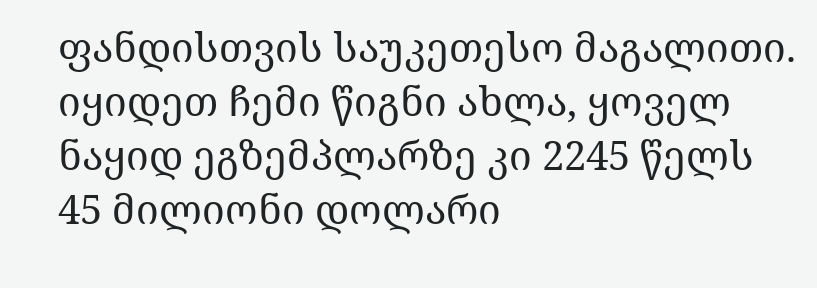ფანდისთვის საუკეთესო მაგალითი.
იყიდეთ ჩემი წიგნი ახლა, ყოველ ნაყიდ ეგზემპლარზე კი 2245 წელს 45 მილიონი დოლარი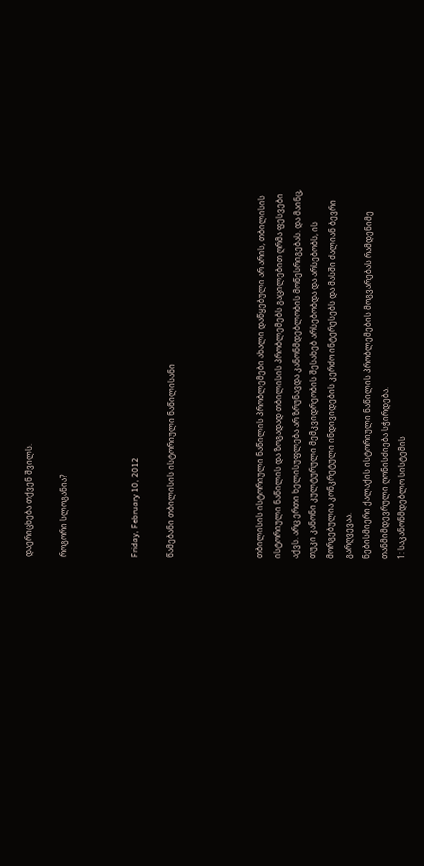დაერიცხება თქვენ შვილს.

როგორი სლოგანია?



Friday, February 10, 2012

წამებანი თბილისის ისტორიული ნაწილისანი




თბილისის ისტორიული ნაწილის პრობლემები ახალი დაწყებული არ არის, თბილისის ისტორიული ნაწილის და ზოგადად თბილისის პრობლემებს გაცილებით ღრმა ფესვები აქვს. არც ერთი ხელისუფლება არ ზრუნავდა კანონმდებლობის მოწესრიგებას. და მაინც, თუკი კანონი კულტურული მემკვიდრეობის შესახებ არსებობდა და არსებობს, ის მორგებულია კონკრეტული ინდივიდების კერძო ინტერესებს და მასში ძალიან ბევრი გარღვევაა.
ნებისმიერი ქალაქის ისტორიული ნაწილის პრობლემების მოგვარებას რამდენიმე თანმიმდევრული ღონისძიება სჭირდება.
1: საკანონმდებლო სისტემის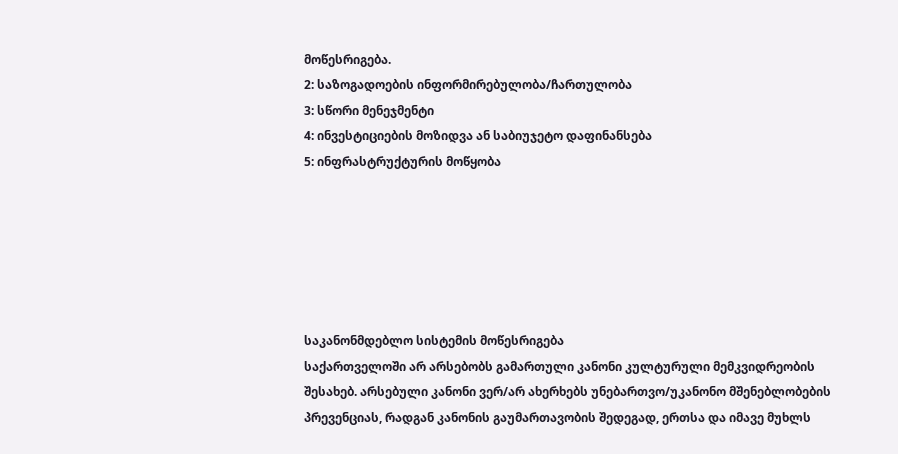მოწესრიგება.
2: საზოგადოების ინფორმირებულობა/ჩართულობა
3: სწორი მენეჯმენტი
4: ინვესტიციების მოზიდვა ან საბიუჯეტო დაფინანსება
5: ინფრასტრუქტურის მოწყობა






საკანონმდებლო სისტემის მოწესრიგება
საქართველოში არ არსებობს გამართული კანონი კულტურული მემკვიდრეობის შესახებ. არსებული კანონი ვერ/არ ახერხებს უნებართვო/უკანონო მშენებლობების პრევენციას, რადგან კანონის გაუმართავობის შედეგად, ერთსა და იმავე მუხლს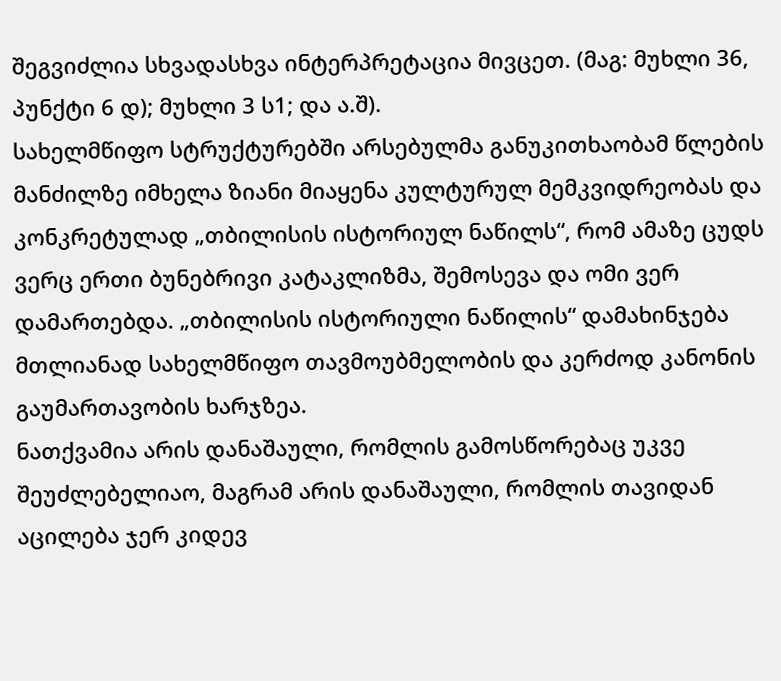შეგვიძლია სხვადასხვა ინტერპრეტაცია მივცეთ. (მაგ: მუხლი 36, პუნქტი 6 დ); მუხლი 3 ს1; და ა.შ).
სახელმწიფო სტრუქტურებში არსებულმა განუკითხაობამ წლების მანძილზე იმხელა ზიანი მიაყენა კულტურულ მემკვიდრეობას და კონკრეტულად „თბილისის ისტორიულ ნაწილს“, რომ ამაზე ცუდს ვერც ერთი ბუნებრივი კატაკლიზმა, შემოსევა და ომი ვერ დამართებდა. „თბილისის ისტორიული ნაწილის“ დამახინჯება მთლიანად სახელმწიფო თავმოუბმელობის და კერძოდ კანონის გაუმართავობის ხარჯზეა.
ნათქვამია არის დანაშაული, რომლის გამოსწორებაც უკვე შეუძლებელიაო, მაგრამ არის დანაშაული, რომლის თავიდან აცილება ჯერ კიდევ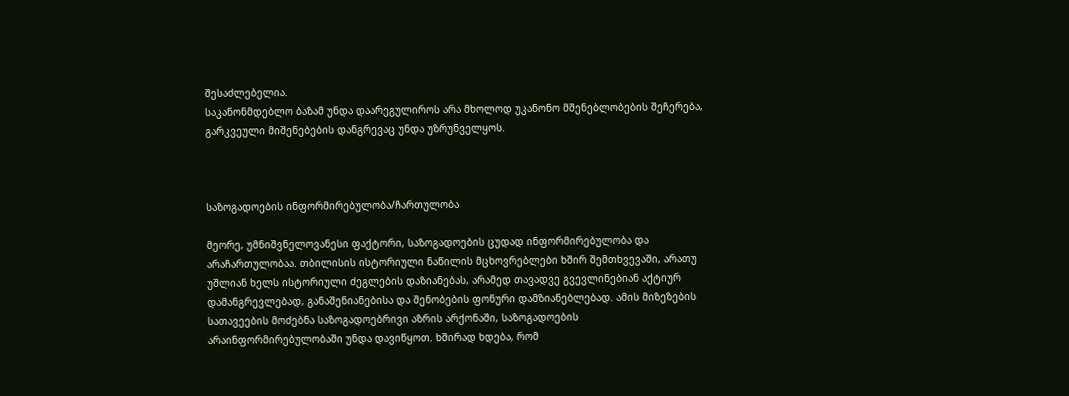შესაძლებელია.
საკანონმდებლო ბაზამ უნდა დაარეგულიროს არა მხოლოდ უკანონო მშენებლობების შეჩერება, გარკვეული მიშენებების დანგრევაც უნდა უზრუნველყოს.



საზოგადოების ინფორმირებულობა/ჩართულობა

მეორე, უმნიშვნელოვანესი ფაქტორი, საზოგადოების ცუდად ინფორმირებულობა და არაჩართულობაა. თბილისის ისტორიული ნაწილის მცხოვრებლები ხშირ შემთხვევაში, არათუ უშლიან ხელს ისტორიული ძეგლების დაზიანებას, არამედ თავადვე გვევლინებიან აქტიურ დამანგრევლებად, განაშენიანებისა და შენობების ფონური დამზიანებლებად. ამის მიზეზების სათავეების მოძებნა საზოგადოებრივი აზრის არქონაში, საზოგადოების არაინფორმირებულობაში უნდა დავიწყოთ. ხშირად ხდება, რომ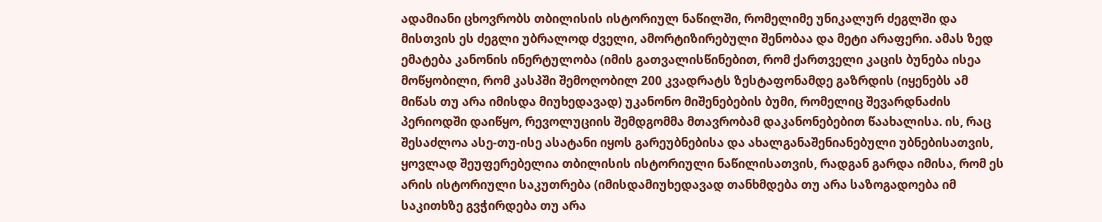ადამიანი ცხოვრობს თბილისის ისტორიულ ნაწილში, რომელიმე უნიკალურ ძეგლში და მისთვის ეს ძეგლი უბრალოდ ძველი, ამორტიზირებული შენობაა და მეტი არაფერი. ამას ზედ ემატება კანონის ინერტულობა (იმის გათვალისწინებით, რომ ქართველი კაცის ბუნება ისეა მოწყობილი, რომ კასპში შემოღობილ 200 კვადრატს ზესტაფონამდე გაზრდის (იყენებს ამ მიწას თუ არა იმისდა მიუხედავად) უკანონო მიშენებების ბუმი, რომელიც შევარდნაძის პერიოდში დაიწყო, რევოლუციის შემდგომმა მთავრობამ დაკანონებებით წაახალისა. ის, რაც შესაძლოა ასე-თუ-ისე ასატანი იყოს გარეუბნებისა და ახალგანაშენიანებული უბნებისათვის, ყოვლად შეუფერებელია თბილისის ისტორიული ნაწილისათვის, რადგან გარდა იმისა, რომ ეს არის ისტორიული საკუთრება (იმისდამიუხედავად თანხმდება თუ არა საზოგადოება იმ საკითხზე გვჭირდება თუ არა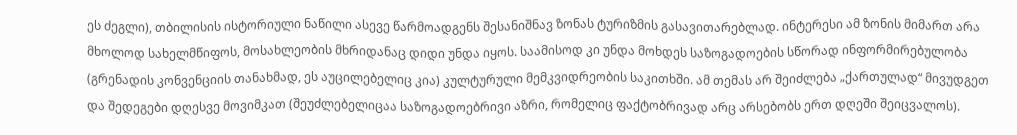ეს ძეგლი), თბილისის ისტორიული ნაწილი ასევე წარმოადგენს შესანიშნავ ზონას ტურიზმის გასავითარებლად. ინტერესი ამ ზონის მიმართ არა მხოლოდ სახელმწიფოს, მოსახლეობის მხრიდანაც დიდი უნდა იყოს. საამისოდ კი უნდა მოხდეს საზოგადოების სწორად ინფორმირებულობა (გრენადის კონვენციის თანახმად, ეს აუცილებელიც კია) კულტურული მემკვიდრეობის საკითხში. ამ თემას არ შეიძლება „ქართულად“ მივუდგეთ და შედეგები დღესვე მოვიმკათ (შეუძლებელიცაა საზოგადოებრივი აზრი, რომელიც ფაქტობრივად არც არსებობს ერთ დღეში შეიცვალოს).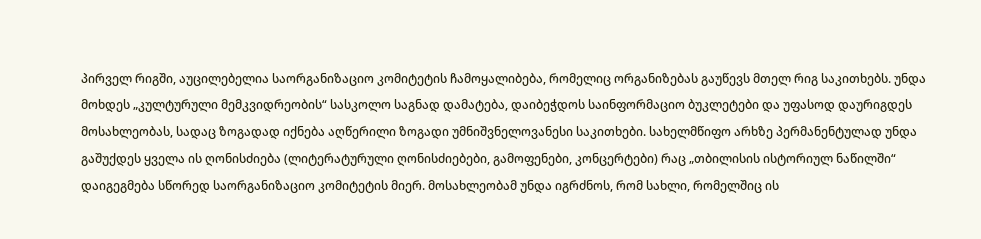პირველ რიგში, აუცილებელია საორგანიზაციო კომიტეტის ჩამოყალიბება, რომელიც ორგანიზებას გაუწევს მთელ რიგ საკითხებს. უნდა მოხდეს „კულტურული მემკვიდრეობის“ სასკოლო საგნად დამატება, დაიბეჭდოს საინფორმაციო ბუკლეტები და უფასოდ დაურიგდეს მოსახლეობას, სადაც ზოგადად იქნება აღწერილი ზოგადი უმნიშვნელოვანესი საკითხები. სახელმწიფო არხზე პერმანენტულად უნდა გაშუქდეს ყველა ის ღონისძიება (ლიტერატურული ღონისძიებები, გამოფენები, კონცერტები) რაც „თბილისის ისტორიულ ნაწილში“ დაიგეგმება სწორედ საორგანიზაციო კომიტეტის მიერ. მოსახლეობამ უნდა იგრძნოს, რომ სახლი, რომელშიც ის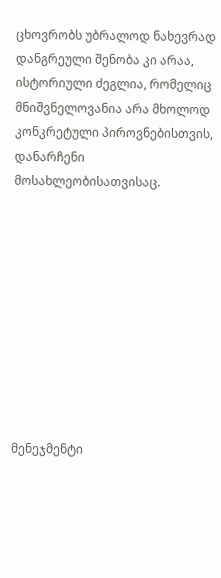ცხოვრობს უბრალოდ ნახევრად დანგრეული შენობა კი არაა, ისტორიული ძეგლია, რომელიც მნიშვნელოვანია არა მხოლოდ კონკრეტული პიროვნებისთვის, დანარჩენი მოსახლეობისათვისაც.










მენეჯმენტი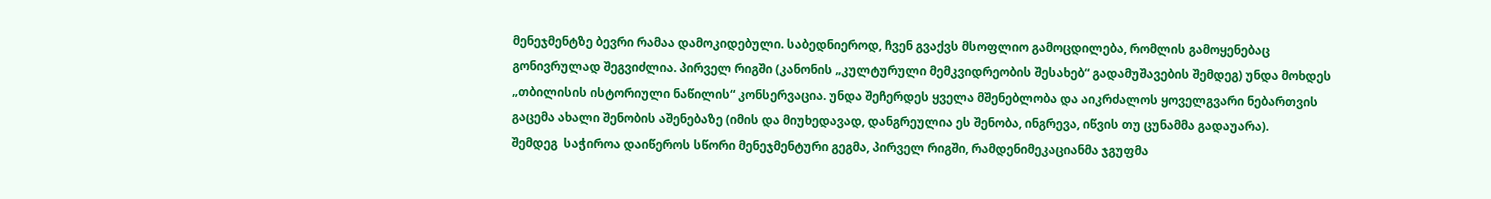მენეჯმენტზე ბევრი რამაა დამოკიდებული. საბედნიეროდ, ჩვენ გვაქვს მსოფლიო გამოცდილება, რომლის გამოყენებაც გონივრულად შეგვიძლია. პირველ რიგში (კანონის „კულტურული მემკვიდრეობის შესახებ“ გადამუშავების შემდეგ) უნდა მოხდეს „თბილისის ისტორიული ნაწილის“ კონსერვაცია. უნდა შეჩერდეს ყველა მშენებლობა და აიკრძალოს ყოველგვარი ნებართვის გაცემა ახალი შენობის აშენებაზე (იმის და მიუხედავად, დანგრეულია ეს შენობა, ინგრევა, იწვის თუ ცუნამმა გადაუარა).
შემდეგ  საჭიროა დაიწეროს სწორი მენეჯმენტური გეგმა, პირველ რიგში, რამდენიმეკაციანმა ჯგუფმა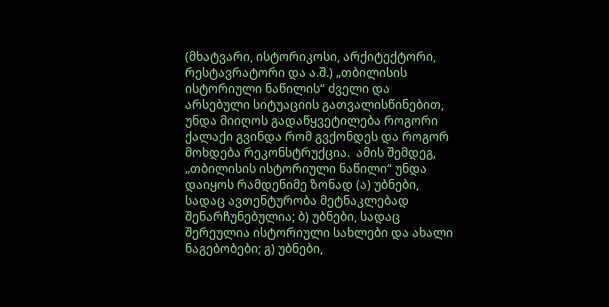(მხატვარი, ისტორიკოსი, არქიტექტორი, რესტავრატორი და ა.შ.) „თბილისის ისტორიული ნაწილის“ ძველი და არსებული სიტუაციის გათვალისწინებით, უნდა მიიღოს გადაწყვეტილება როგორი ქალაქი გვინდა რომ გვქონდეს და როგორ მოხდება რეკონსტრუქცია.  ამის შემდეგ, „თბილისის ისტორიული ნაწილი“ უნდა დაიყოს რამდენიმე ზონად (ა) უბნები, სადაც ავთენტურობა მეტნაკლებად შენარჩუნებულია; ბ) უბნები, სადაც შერეულია ისტორიული სახლები და ახალი ნაგებობები; გ) უბნები,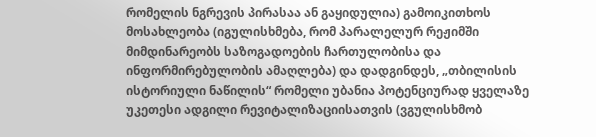რომელის ნგრევის პირასაა ან გაყიდულია) გამოიკითხოს მოსახლეობა (იგულისხმება, რომ პარალელურ რეჟიმში მიმდინარეობს საზოგადოების ჩართულობისა და ინფორმირებულობის ამაღლება) და დადგინდეს, „თბილისის ისტორიული ნაწილის“ რომელი უბანია პოტენციურად ყველაზე უკეთესი ადგილი რევიტალიზაციისათვის (ვგულისხმობ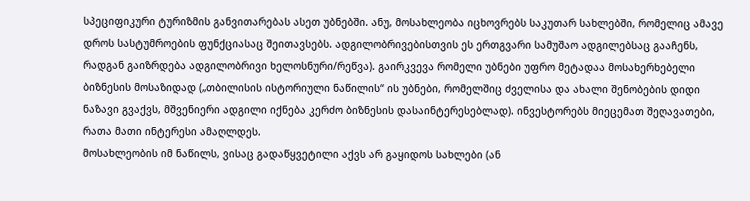სპეციფიკური ტურიზმის განვითარებას ასეთ უბნებში. ანუ, მოსახლეობა იცხოვრებს საკუთარ სახლებში, რომელიც ამავე დროს სასტუმროების ფუნქციასაც შეითავსებს. ადგილობრივებისთვის ეს ერთგვარი სამუშაო ადგილებსაც გააჩენს, რადგან გაიზრდება ადგილობრივი ხელოსნური/რეწვა). გაირკვევა რომელი უბნები უფრო მეტადაა მოსახერხებელი ბიზნესის მოსაზიდად („თბილისის ისტორიული ნაწილის“ ის უბნები, რომელშიც ძველისა და ახალი შენობების დიდი ნაზავი გვაქვს, მშვენიერი ადგილი იქნება კერძო ბიზნესის დასაინტერესებლად). ინვესტორებს მიეცემათ შეღავათები, რათა მათი ინტერესი ამაღლდეს.
მოსახლეობის იმ ნაწილს, ვისაც გადაწყვეტილი აქვს არ გაყიდოს სახლები (ან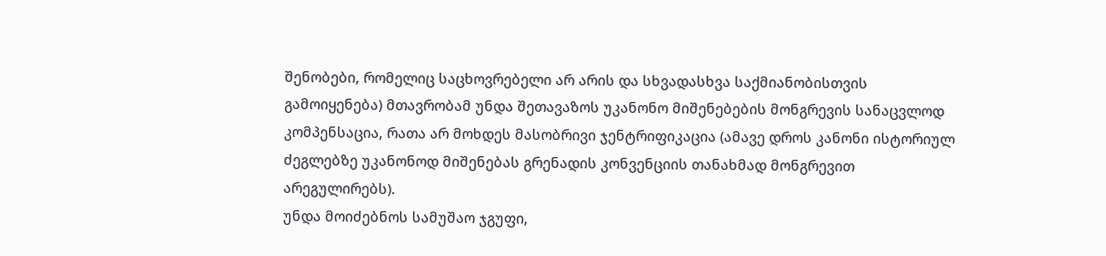შენობები, რომელიც საცხოვრებელი არ არის და სხვადასხვა საქმიანობისთვის გამოიყენება) მთავრობამ უნდა შეთავაზოს უკანონო მიშენებების მონგრევის სანაცვლოდ კომპენსაცია, რათა არ მოხდეს მასობრივი ჯენტრიფიკაცია (ამავე დროს კანონი ისტორიულ ძეგლებზე უკანონოდ მიშენებას გრენადის კონვენციის თანახმად მონგრევით არეგულირებს).
უნდა მოიძებნოს სამუშაო ჯგუფი,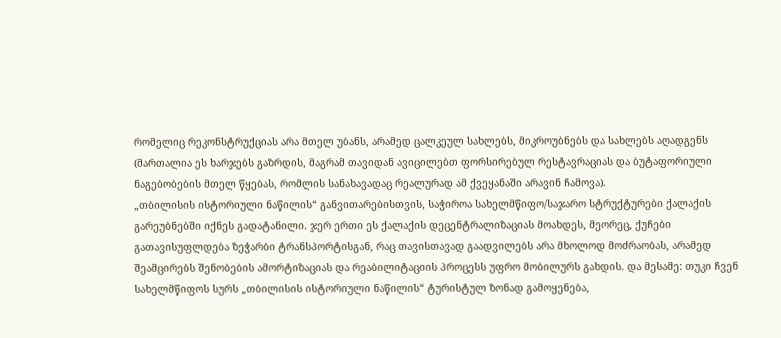რომელიც რეკონსტრუქციას არა მთელ უბანს, არამედ ცალკეულ სახლებს, მიკროუბნებს და სახლებს აღადგენს (მართალია ეს ხარჯებს გაზრდის, მაგრამ თავიდან ავიცილებთ ფორსირებულ რესტავრაციას და ბუტაფორიული ნაგებობების მთელ წყებას, რომლის სანახავადაც რეალურად ამ ქვეყანაში არავინ ჩამოვა).
„თბილისის ისტორიული ნაწილის“ განვითარებისთვის, საჭიროა სახელმწიფო/საჯარო სტრუქტურები ქალაქის გარეუბნებში იქნეს გადატანილი. ჯერ ერთი ეს ქალაქის დეცენტრალიზაციას მოახდეს, მეორეც, ქუჩები გათავისუფლდება ზეჭარბი ტრანსპორტისგან, რაც თავისთავად გაადვილებს არა მხოლოდ მოძრაობას, არამედ შეამცირებს შენობების ამორტიზაციას და რეაბილიტაციის პროცესს უფრო მობილურს გახდის. და მესამე: თუკი ჩვენ სახელმწიფოს სურს „თბილისის ისტორიული ნაწილის“ ტურისტულ ზონად გამოყენება,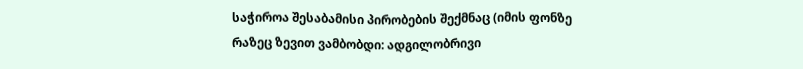საჭიროა შესაბამისი პირობების შექმნაც (იმის ფონზე რაზეც ზევით ვამბობდი: ადგილობრივი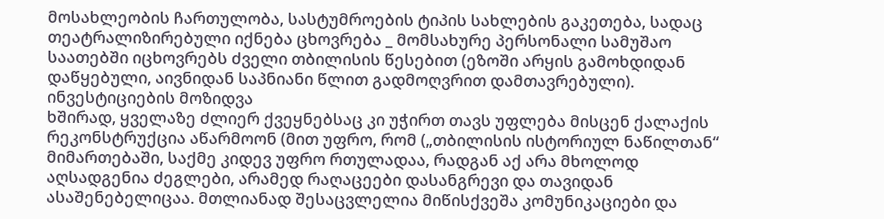მოსახლეობის ჩართულობა, სასტუმროების ტიპის სახლების გაკეთება, სადაც თეატრალიზირებული იქნება ცხოვრება _ მომსახურე პერსონალი სამუშაო საათებში იცხოვრებს ძველი თბილისის წესებით (ეზოში არყის გამოხდიდან დაწყებული, აივნიდან საპნიანი წლით გადმოღვრით დამთავრებული).
ინვესტიციების მოზიდვა
ხშირად, ყველაზე ძლიერ ქვეყნებსაც კი უჭირთ თავს უფლება მისცენ ქალაქის რეკონსტრუქცია აწარმოონ (მით უფრო, რომ („თბილისის ისტორიულ ნაწილთან“ მიმართებაში, საქმე კიდევ უფრო რთულადაა, რადგან აქ არა მხოლოდ აღსადგენია ძეგლები, არამედ რაღაცეები დასანგრევი და თავიდან ასაშენებელიცაა. მთლიანად შესაცვლელია მიწისქვეშა კომუნიკაციები და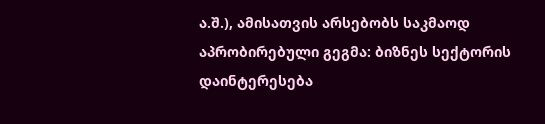ა.შ.), ამისათვის არსებობს საკმაოდ აპრობირებული გეგმა: ბიზნეს სექტორის დაინტერესება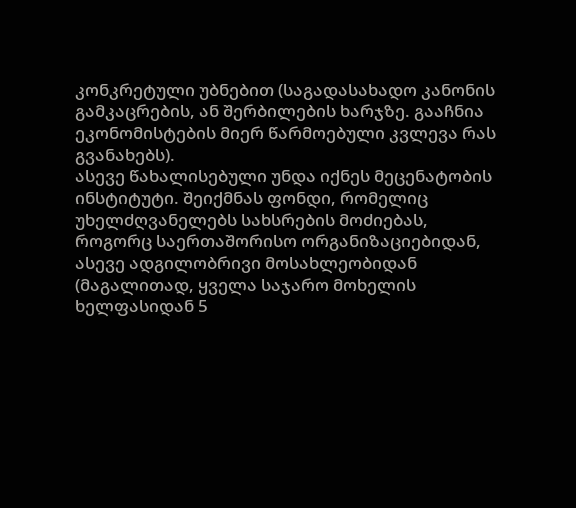კონკრეტული უბნებით (საგადასახადო კანონის გამკაცრების, ან შერბილების ხარჯზე. გააჩნია ეკონომისტების მიერ წარმოებული კვლევა რას გვანახებს).
ასევე წახალისებული უნდა იქნეს მეცენატობის ინსტიტუტი. შეიქმნას ფონდი, რომელიც უხელძღვანელებს სახსრების მოძიებას, როგორც საერთაშორისო ორგანიზაციებიდან, ასევე ადგილობრივი მოსახლეობიდან (მაგალითად, ყველა საჯარო მოხელის ხელფასიდან 5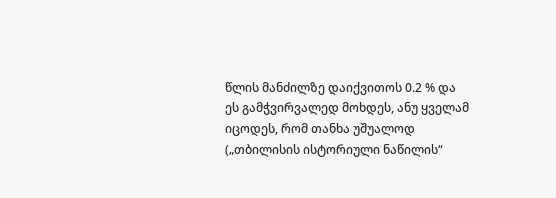წლის მანძილზე დაიქვითოს 0.2 % და ეს გამჭვირვალედ მოხდეს, ანუ ყველამ იცოდეს, რომ თანხა უშუალოდ („თბილისის ისტორიული ნაწილის“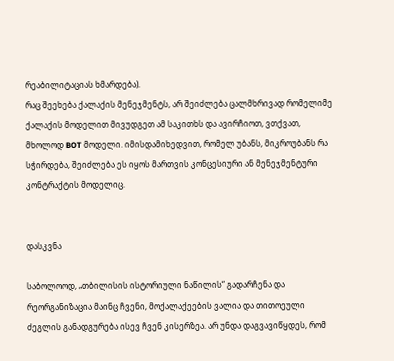რეაბილიტაციას ხმარდება).
რაც შეეხება ქალაქის მენეჯმენტს, არ შეიძლება ცალმხრივად რომელიმე ქალაქის მოდელით მივუდგეთ ამ საკითხს და ავირჩიოთ, ვთქვათ, მხოლოდ BOT მოდელი. იმისდამიხედვით, რომელ უბანს, მიკროუბანს რა სჭირდება, შეიძლება ეს იყოს მართვის კონცესიური ან მენეჯმენტური კონტრაქტის მოდელიც.


დასკვნა

საბოლოოდ, „თბილისის ისტორიული ნაწილის“ გადარჩენა და რეორგანიზაცია მაინც ჩვენი, მოქალაქეების ვალია და თითოეული ძეგლის განადგურება ისევ ჩვენ კისერზეა. არ უნდა დაგვავიწყდეს, რომ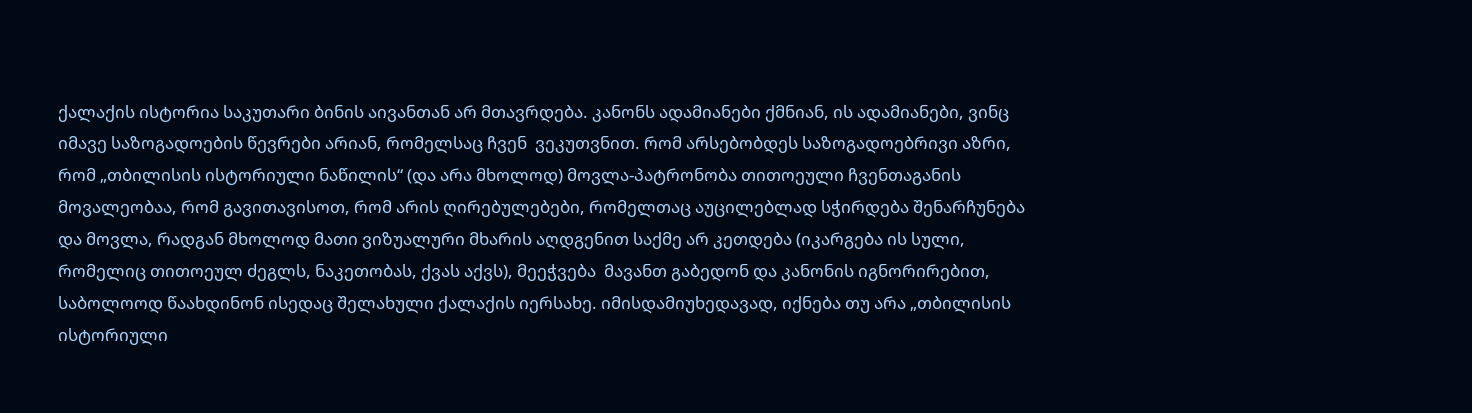ქალაქის ისტორია საკუთარი ბინის აივანთან არ მთავრდება. კანონს ადამიანები ქმნიან, ის ადამიანები, ვინც იმავე საზოგადოების წევრები არიან, რომელსაც ჩვენ  ვეკუთვნით. რომ არსებობდეს საზოგადოებრივი აზრი, რომ „თბილისის ისტორიული ნაწილის“ (და არა მხოლოდ) მოვლა-პატრონობა თითოეული ჩვენთაგანის მოვალეობაა, რომ გავითავისოთ, რომ არის ღირებულებები, რომელთაც აუცილებლად სჭირდება შენარჩუნება და მოვლა, რადგან მხოლოდ მათი ვიზუალური მხარის აღდგენით საქმე არ კეთდება (იკარგება ის სული, რომელიც თითოეულ ძეგლს, ნაკეთობას, ქვას აქვს), მეეჭვება  მავანთ გაბედონ და კანონის იგნორირებით, საბოლოოდ წაახდინონ ისედაც შელახული ქალაქის იერსახე. იმისდამიუხედავად, იქნება თუ არა „თბილისის ისტორიული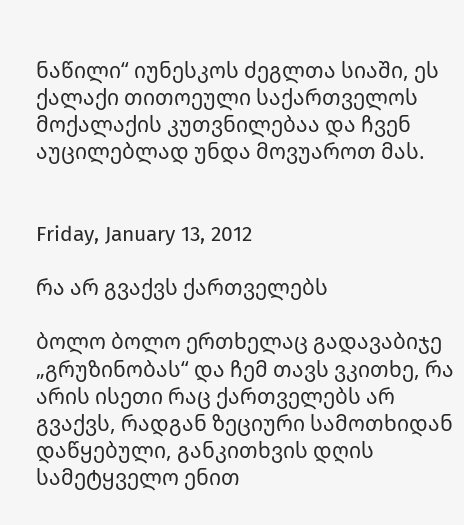ნაწილი“ იუნესკოს ძეგლთა სიაში, ეს ქალაქი თითოეული საქართველოს მოქალაქის კუთვნილებაა და ჩვენ აუცილებლად უნდა მოვუაროთ მას.


Friday, January 13, 2012

რა არ გვაქვს ქართველებს

ბოლო ბოლო ერთხელაც გადავაბიჯე „გრუზინობას“ და ჩემ თავს ვკითხე, რა არის ისეთი რაც ქართველებს არ გვაქვს, რადგან ზეციური სამოთხიდან დაწყებული, განკითხვის დღის სამეტყველო ენით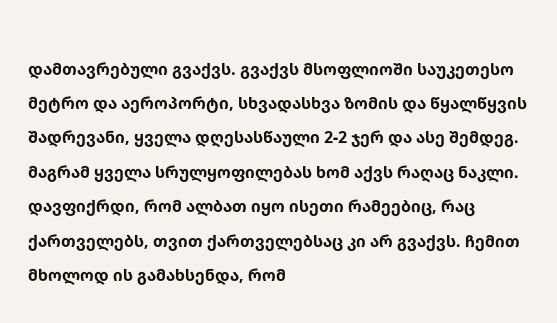დამთავრებული გვაქვს. გვაქვს მსოფლიოში საუკეთესო მეტრო და აეროპორტი, სხვადასხვა ზომის და წყალწყვის შადრევანი, ყველა დღესასწაული 2-2 ჯერ და ასე შემდეგ. მაგრამ ყველა სრულყოფილებას ხომ აქვს რაღაც ნაკლი. დავფიქრდი, რომ ალბათ იყო ისეთი რამეებიც, რაც ქართველებს, თვით ქართველებსაც კი არ გვაქვს. ჩემით მხოლოდ ის გამახსენდა, რომ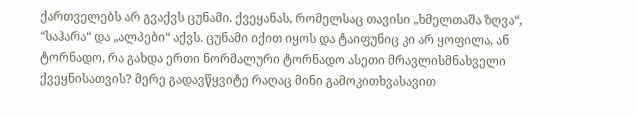ქართველებს არ გვაქვს ცუნამი. ქვეყანას, რომელსაც თავისი „ხმელთაშა ზღვა“, “საჰარა“ და „ალპები“ აქვს. ცუნამი იქით იყოს და ტაიფუნიც კი არ ყოფილა, ან ტორნადო, რა გახდა ერთი ნორმალური ტორნადო ასეთი მრავლისმნახველი ქვეყნისათვის? მერე გადავწყვიტე რაღაც მინი გამოკითხვასავით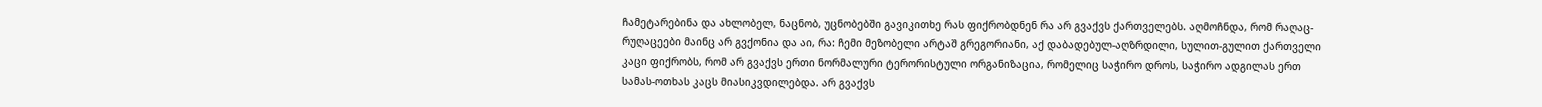ჩამეტარებინა და ახლობელ, ნაცნობ, უცნობებში გავიკითხე რას ფიქრობდნენ რა არ გვაქვს ქართველებს. აღმოჩნდა, რომ რაღაც-რუღაცეები მაინც არ გვქონია და აი, რა: ჩემი მეზობელი არტაშ გრეგორიანი, აქ დაბადებულ-აღზრდილი, სულით-გულით ქართველი კაცი ფიქრობს, რომ არ გვაქვს ერთი ნორმალური ტერორისტული ორგანიზაცია, რომელიც საჭირო დროს, საჭირო ადგილას ერთ სამას-ოთხას კაცს მიასიკვდილებდა. არ გვაქვს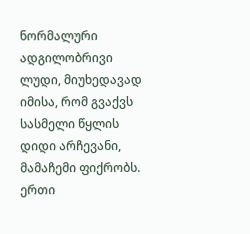ნორმალური ადგილობრივი ლუდი, მიუხედავად იმისა, რომ გვაქვს სასმელი წყლის დიდი არჩევანი, მამაჩემი ფიქრობს. ერთი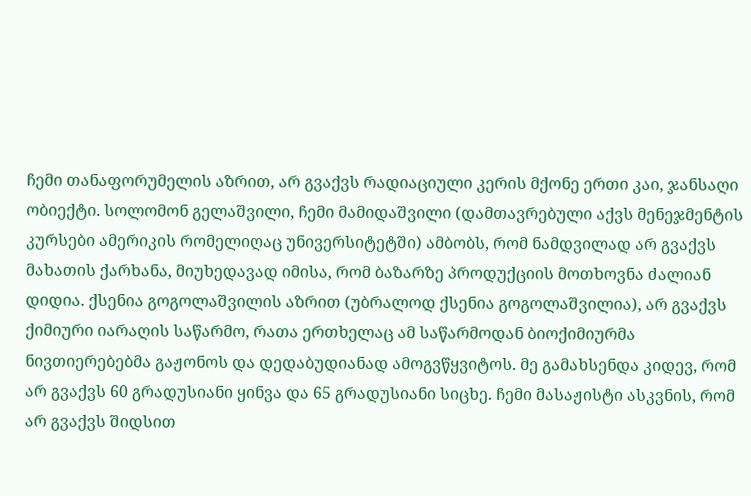ჩემი თანაფორუმელის აზრით, არ გვაქვს რადიაციული კერის მქონე ერთი კაი, ჯანსაღი ობიექტი. სოლომონ გელაშვილი, ჩემი მამიდაშვილი (დამთავრებული აქვს მენეჯმენტის კურსები ამერიკის რომელიღაც უნივერსიტეტში) ამბობს, რომ ნამდვილად არ გვაქვს მახათის ქარხანა, მიუხედავად იმისა, რომ ბაზარზე პროდუქციის მოთხოვნა ძალიან დიდია. ქსენია გოგოლაშვილის აზრით (უბრალოდ ქსენია გოგოლაშვილია), არ გვაქვს ქიმიური იარაღის საწარმო, რათა ერთხელაც ამ საწარმოდან ბიოქიმიურმა ნივთიერებებმა გაჟონოს და დედაბუდიანად ამოგვწყვიტოს. მე გამახსენდა კიდევ, რომ არ გვაქვს 60 გრადუსიანი ყინვა და 65 გრადუსიანი სიცხე. ჩემი მასაჟისტი ასკვნის, რომ არ გვაქვს შიდსით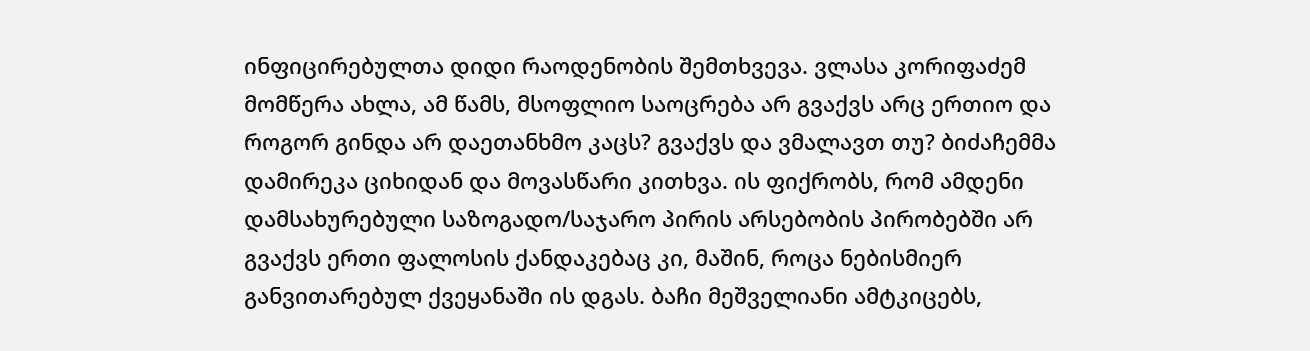ინფიცირებულთა დიდი რაოდენობის შემთხვევა. ვლასა კორიფაძემ მომწერა ახლა, ამ წამს, მსოფლიო საოცრება არ გვაქვს არც ერთიო და როგორ გინდა არ დაეთანხმო კაცს? გვაქვს და ვმალავთ თუ? ბიძაჩემმა დამირეკა ციხიდან და მოვასწარი კითხვა. ის ფიქრობს, რომ ამდენი დამსახურებული საზოგადო/საჯარო პირის არსებობის პირობებში არ გვაქვს ერთი ფალოსის ქანდაკებაც კი, მაშინ, როცა ნებისმიერ განვითარებულ ქვეყანაში ის დგას. ბაჩი მეშველიანი ამტკიცებს,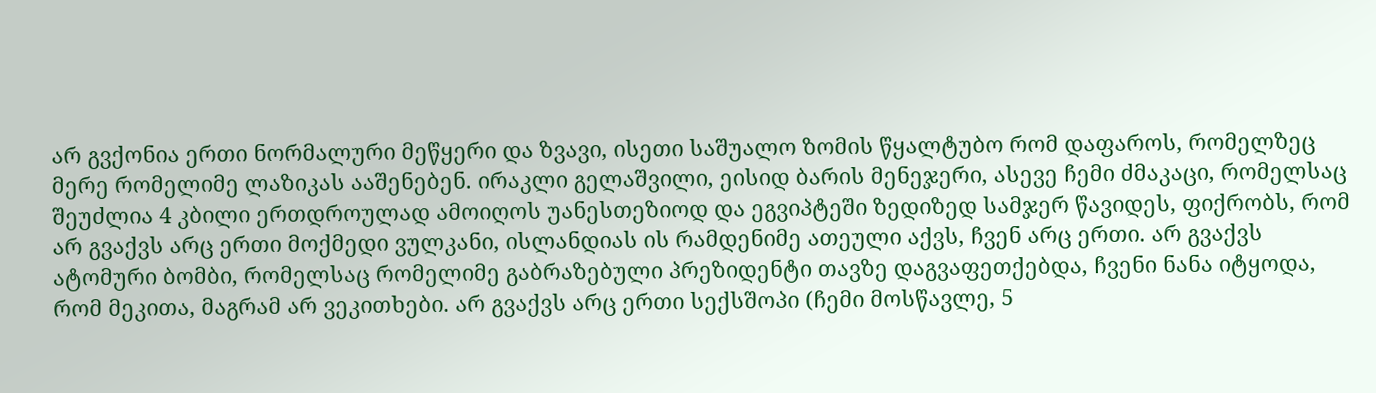არ გვქონია ერთი ნორმალური მეწყერი და ზვავი, ისეთი საშუალო ზომის წყალტუბო რომ დაფაროს, რომელზეც მერე რომელიმე ლაზიკას ააშენებენ. ირაკლი გელაშვილი, ეისიდ ბარის მენეჯერი, ასევე ჩემი ძმაკაცი, რომელსაც შეუძლია 4 კბილი ერთდროულად ამოიღოს უანესთეზიოდ და ეგვიპტეში ზედიზედ სამჯერ წავიდეს, ფიქრობს, რომ არ გვაქვს არც ერთი მოქმედი ვულკანი, ისლანდიას ის რამდენიმე ათეული აქვს, ჩვენ არც ერთი. არ გვაქვს ატომური ბომბი, რომელსაც რომელიმე გაბრაზებული პრეზიდენტი თავზე დაგვაფეთქებდა, ჩვენი ნანა იტყოდა, რომ მეკითა, მაგრამ არ ვეკითხები. არ გვაქვს არც ერთი სექსშოპი (ჩემი მოსწავლე, 5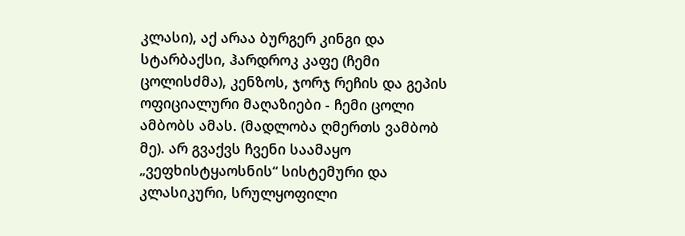კლასი), აქ არაა ბურგერ კინგი და სტარბაქსი, ჰარდროკ კაფე (ჩემი ცოლისძმა), კენზოს, ჯორჯ რეჩის და გეპის ოფიციალური მაღაზიები - ჩემი ცოლი ამბობს ამას. (მადლობა ღმერთს ვამბობ მე). არ გვაქვს ჩვენი საამაყო „ვეფხისტყაოსნის“ სისტემური და კლასიკური, სრულყოფილი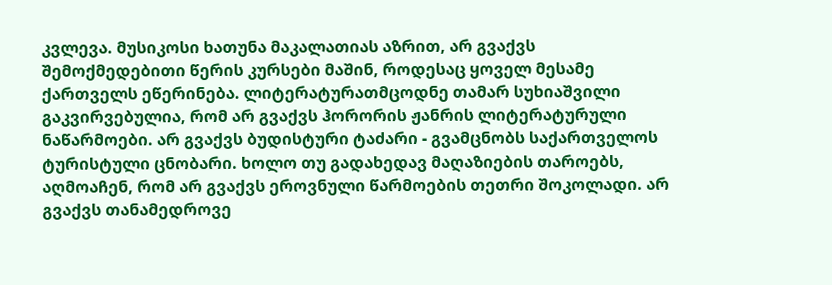კვლევა. მუსიკოსი ხათუნა მაკალათიას აზრით, არ გვაქვს შემოქმედებითი წერის კურსები მაშინ, როდესაც ყოველ მესამე ქართველს ეწერინება. ლიტერატურათმცოდნე თამარ სუხიაშვილი გაკვირვებულია, რომ არ გვაქვს ჰორორის ჟანრის ლიტერატურული ნაწარმოები. არ გვაქვს ბუდისტური ტაძარი - გვამცნობს საქართველოს ტურისტული ცნობარი. ხოლო თუ გადახედავ მაღაზიების თაროებს, აღმოაჩენ, რომ არ გვაქვს ეროვნული წარმოების თეთრი შოკოლადი. არ გვაქვს თანამედროვე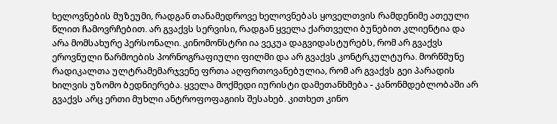ხელოვნების მუზეუმი, რადგან თანამედროვე ხელოვნებას ყოველთვის რამდენიმე ათეული წლით ჩამოვრჩებით. არ გვაქვს სერვისი, რადგან ყველა ქართველი ბუნებით კლიენტია და არა მომსახურე პერსონალი. კინომონსტრი ია ვეკუა დაგვიდასტურებს, რომ არ გვაქვს ეროვნული წარმოების პორნოგრაფიული ფილმი და არ გვაქვს კონტრკულტურა. მორწმუნე რადიკალთა ულტრამემარჯვენე ფრთა აღფრთოვანებულია, რომ არ გვაქვს გეი პარადის ხილვის უზომო ბედნიერება. ყველა მოქმედი იურისტი დამეთანხმება - კანონმდებლობაში არ გვაქვს არც ერთი მუხლი ანტროფოფაგიის შესახებ. კითხეთ კინო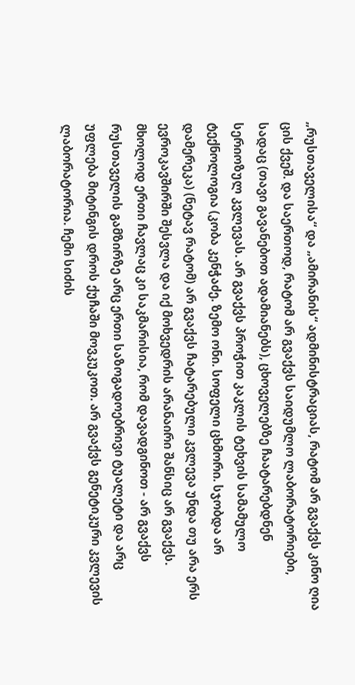„რუსთაველისა“ და „ამირანის“ ადმინისტრაციას, რატომ არ გვაქვს კინო ღია ცის ქვეშ. და საერთოდ, რატომ არ გვაქვს საიდუმლო ლაბორატორიები, სადაც (თავი გავანებოთ ადამიანებს), ცხოველებზე ჩაატარებდნენ სერიოზულ კვლევას. არ გვაქვს პროჭით კაკლის ტეხვის სამამულო ტექნოლოგია (კობა კენჭაძე. ზემო ონი. სოფელი ცხმორი. სჯობდა არ დამერეკა) (ნეტავ რატომ) არ გვაქვს ჩატარებული კვლევა უნდა თუ არა ერს ევროკავშირში შესვლა და იქ მოხვედრის არანაირი შანსიც არ გვაქვს. მხოლოდ ერთი ჩავლაც კი საკმარისია, რომ დავადგინოთ - არ გვაქვს რუსთაველის გამზირზე არც ერთი საზოგადოებრივი ტუალეტი და არც უფლება მიტინგის დროს ქუჩაში მოვკუკოთ. არ გვაქვს გენეტიკური კვლევის ლაბორატორია. ჩემი სიძის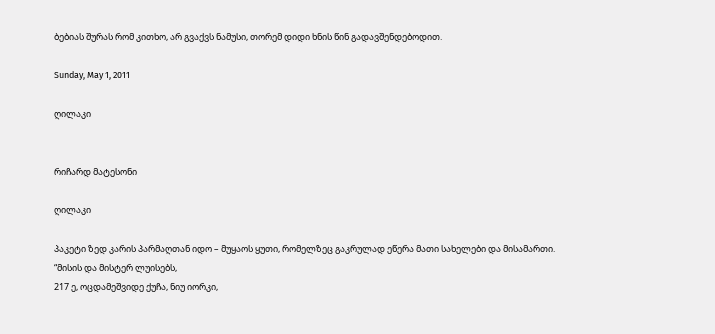ბებიას შურას რომ კითხო, არ გვაქვს ნამუსი, თორემ დიდი ხნის წინ გადავშენდებოდით.

Sunday, May 1, 2011

ღილაკი


რიჩარდ მატესონი

ღილაკი

პაკეტი ზედ კარის პარმაღთან იდო – მუყაოს ყუთი, რომელზეც გაკრულად ეწერა მათი სახელები და მისამართი.
“მისის და მისტერ ლუისებს,
217 ე, ოცდამეშვიდე ქუჩა, ნიუ იორკი,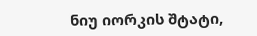ნიუ იორკის შტატი,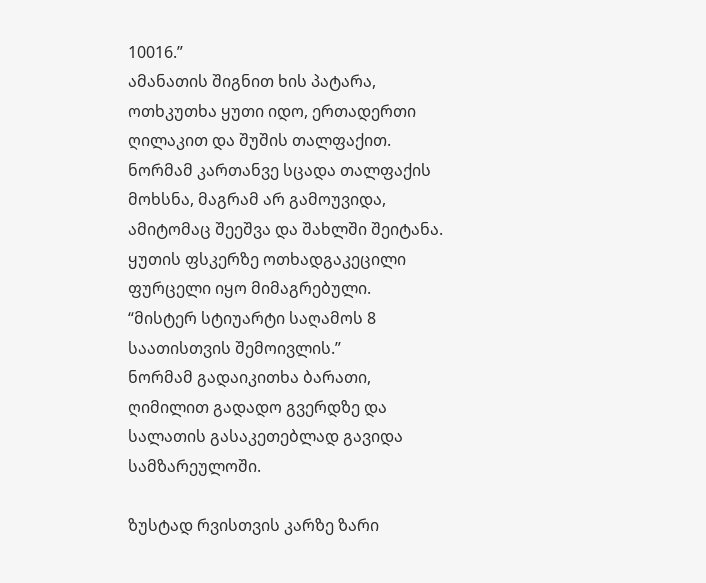10016.”
ამანათის შიგნით ხის პატარა, ოთხკუთხა ყუთი იდო, ერთადერთი ღილაკით და შუშის თალფაქით.
ნორმამ კართანვე სცადა თალფაქის მოხსნა, მაგრამ არ გამოუვიდა, ამიტომაც შეეშვა და შახლში შეიტანა. ყუთის ფსკერზე ოთხადგაკეცილი ფურცელი იყო მიმაგრებული.
“მისტერ სტიუარტი საღამოს 8 საათისთვის შემოივლის.”
ნორმამ გადაიკითხა ბარათი, ღიმილით გადადო გვერდზე და სალათის გასაკეთებლად გავიდა სამზარეულოში.

ზუსტად რვისთვის კარზე ზარი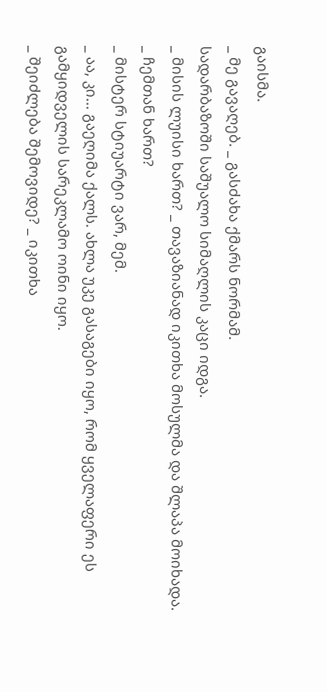გაისმა.
_ მე გავაღებ. _ გასძახა ქმარს ნორმამ.
სადარბაზოში საშუალო სიმაღლის კაცი იდგა.
_ მისის ლუისი ხართ? _ თავაზიანად იკითხა მოსულმა და შლაპა მოიხადა.
_ ჩემთან ხართ?
_ მისტერ სტიუარტი ვარ, მემ.
_ აა, კი... გაეღიმა ქალს. ახლა უკე გასაგები იყო, რომ ყველაფერი ეს გამყიდველის სარეკლამო ოინი იყო.
_ შეიძლება შემოვიდე? _ იკითხა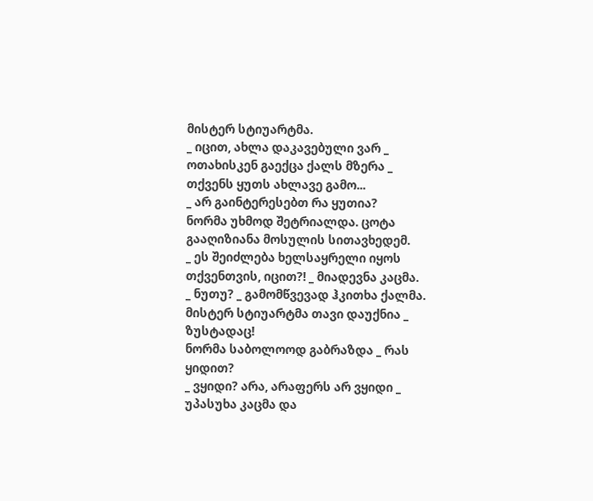მისტერ სტიუარტმა.
_ იცით, ახლა დაკავებული ვარ _ ოთახისკენ გაექცა ქალს მზერა _ თქვენს ყუთს ახლავე გამო...
_ არ გაინტერესებთ რა ყუთია?
ნორმა უხმოდ შეტრიალდა. ცოტა გააღიზიანა მოსულის სითავხედემ.
_ ეს შეიძლება ხელსაყრელი იყოს თქვენთვის, იცით?! _ მიადევნა კაცმა.
_ ნუთუ? _ გამომწვევად ჰკითხა ქალმა.
მისტერ სტიუარტმა თავი დაუქნია _ ზუსტადაც!
ნორმა საბოლოოდ გაბრაზდა _ რას ყიდით?
_ ვყიდი? არა, არაფერს არ ვყიდი _ უპასუხა კაცმა და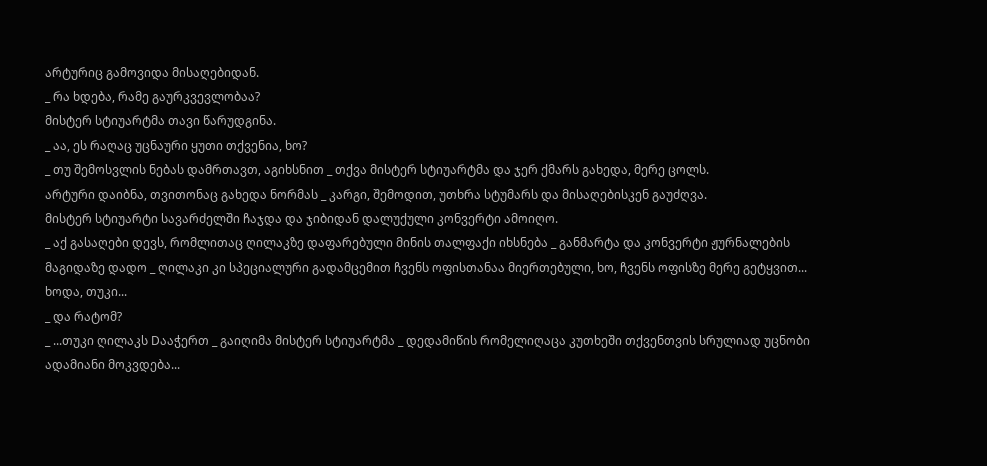არტურიც გამოვიდა მისაღებიდან.
_ რა ხდება, რამე გაურკვევლობაა?
მისტერ სტიუარტმა თავი წარუდგინა.
_ აა, ეს რაღაც უცნაური ყუთი თქვენია, ხო?
_ თუ შემოსვლის ნებას დამრთავთ, აგიხსნით _ თქვა მისტერ სტიუარტმა და ჯერ ქმარს გახედა, მერე ცოლს.
არტური დაიბნა, თვითონაც გახედა ნორმას _ კარგი, შემოდით, უთხრა სტუმარს და მისაღებისკენ გაუძღვა.
მისტერ სტიუარტი სავარძელში ჩაჯდა და ჯიბიდან დალუქული კონვერტი ამოიღო.
_ აქ გასაღები დევს, რომლითაც ღილაკზე დაფარებული მინის თალფაქი იხსნება _ განმარტა და კონვერტი ჟურნალების მაგიდაზე დადო _ ღილაკი კი სპეციალური გადამცემით ჩვენს ოფისთანაა მიერთებული, ხო, ჩვენს ოფისზე მერე გეტყვით... ხოდა, თუკი...
_ და რატომ?
_ ...თუკი ღილაკს Dააჭერთ _ გაიღიმა მისტერ სტიუარტმა _ დედამიწის რომელიღაცა კუთხეში თქვენთვის სრულიად უცნობი ადამიანი მოკვდება...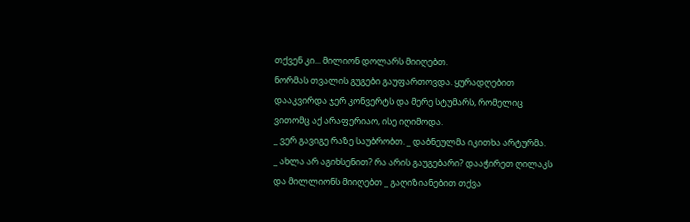თქვენ კი... მილიონ დოლარს მიიღებთ.
ნორმას თვალის გუგები გაუფართოვდა. ყურადღებით დააკვირდა ჯერ კონვერტს და მერე სტუმარს, რომელიც ვითომც აქ არაფერიაო, ისე იღიმოდა.
_ ვერ გავიგე რაზე საუბრობთ. _ დაბნეულმა იკითხა არტურმა.
_ ახლა არ აგიხსენით? რა არის გაუგებარი? დააჭირეთ ღილაკს და მილლიონს მიიღებთ _ გაღიზიანებით თქვა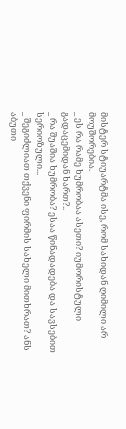მისტერ სტიუარტმა ისე, რომ სახიდან ღიმილი არ მოუშორებია.
_ ეს რა რამე ხუმრობაა ასეთი? იუმორისტული გადაცემიდან ხართ?..
_ რა შუაშია ხუმრობა? ესაა წინადადება და სავსებით სერიოზული...
_ შეგიძლიათ თქვენი ფირმის სახელი მითხრათ? ანს აბუთი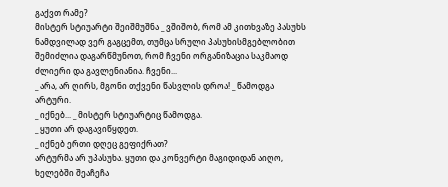გაქვთ რამე?
მისტერ სტიუარტი შეიშმუშნა _ ვშიშობ, რომ ამ კითხვაზე პასუხს ნამდვილად ვერ გაგცემთ, თუმცა სრული პასუხისმგებლობით შემიძლია დაგარწმუნოთ, რომ ჩვენი ორგანიზაცია საკმაოდ ძლიერი და გავლენიანია. ჩვენი...
_ არა, არ ღირს, მგონი თქვენი წასვლის დროა! _ წამოდგა არტური.
_ იქნებ... _ მისტერ სტიუარტიც წამოდგა.
_ ყუთი არ დაგავიწყდეთ.
_ იქნებ ერთი დღეც გეფიქრათ?
არტურმა არ უპასუხა. ყუთი და კონვერტი მაგიდიდან აიღო, ხელებში შეაჩეჩა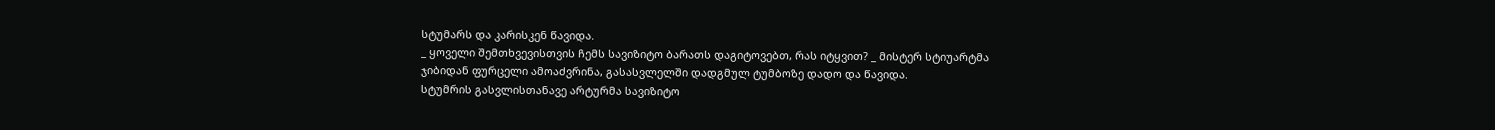სტუმარს და კარისკენ წავიდა.
_ ყოველი შემთხვევისთვის ჩემს სავიზიტო ბარათს დაგიტოვებთ, რას იტყვით? _ მისტერ სტიუარტმა ჯიბიდან ფურცელი ამოაძვრინა, გასასვლელში დადგმულ ტუმბოზე დადო და წავიდა.
სტუმრის გასვლისთანავე არტურმა სავიზიტო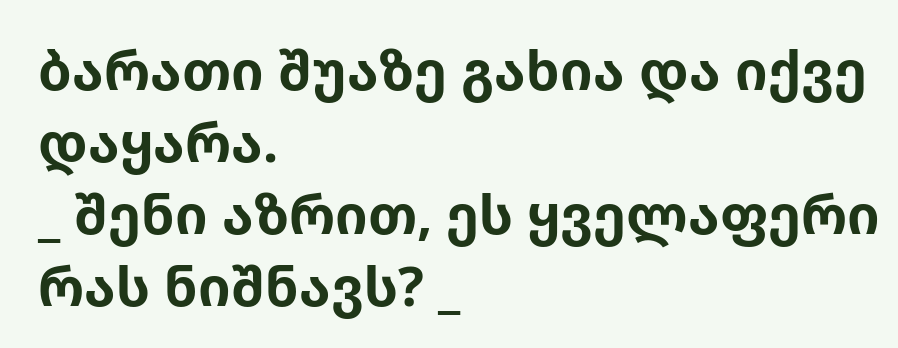ბარათი შუაზე გახია და იქვე დაყარა.
_ შენი აზრით, ეს ყველაფერი რას ნიშნავს? _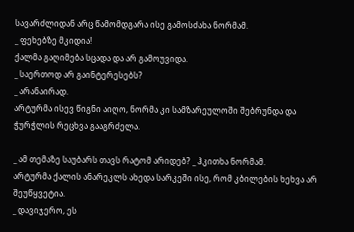სავარძლიდან არც წამომდგარა ისე გამოსძახა ნორმამ.
_ ფეხებზე მკიდია!
ქალმა გაღიმება სცადა და არ გამოუვიდა.
_ საერთოდ არ გაინტერესებს?
_ არანაირად.
არტურმა ისევ წიგნი აიღო, ნორმა კი სამზარეულოში შებრუნდა და ჭურჭლის რეცხვა გააგრძელა.

_ ამ თემაზე საუბარს თავს რატომ არიდებ? _ ჰკითხა ნორმამ.
არტურმა ქალის ანარეკლს ახედა სარკეში ისე, რომ კბილების ხეხვა არ შეუწყვეტია.
_ დავიჯერო, ეს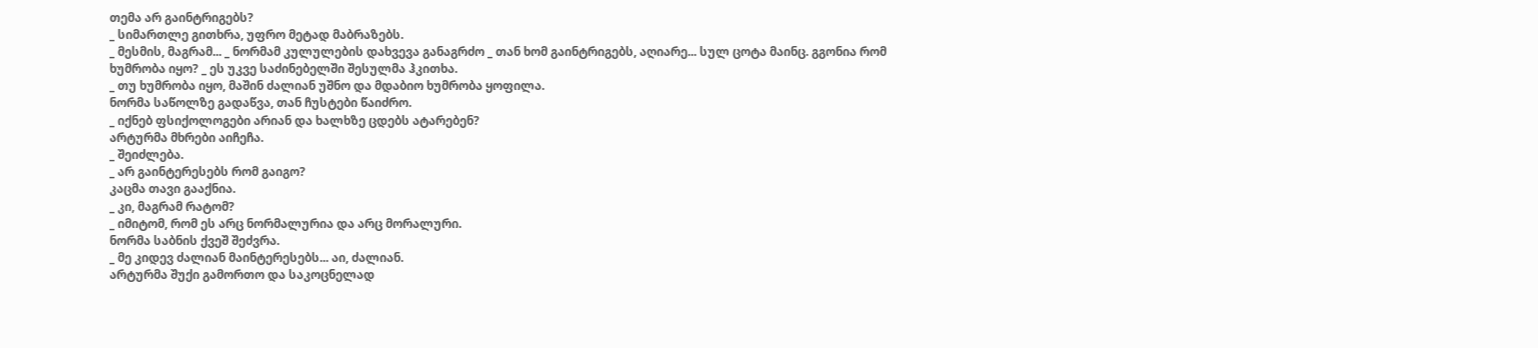თემა არ გაინტრიგებს?
_ სიმართლე გითხრა, უფრო მეტად მაბრაზებს.
_ მესმის, მაგრამ... _ ნორმამ კულულების დახვევა განაგრძო _ თან ხომ გაინტრიგებს, აღიარე... სულ ცოტა მაინც. გგონია რომ ხუმრობა იყო? _ ეს უკვე საძინებელში შესულმა ჰკითხა.
_ თუ ხუმრობა იყო, მაშინ ძალიან უშნო და მდაბიო ხუმრობა ყოფილა.
ნორმა საწოლზე გადაწვა, თან ჩუსტები წაიძრო.
_ იქნებ ფსიქოლოგები არიან და ხალხზე ცდებს ატარებენ?
არტურმა მხრები აიჩეჩა.
_ შეიძლება.
_ არ გაინტერესებს რომ გაიგო?
კაცმა თავი გააქნია.
_ კი, მაგრამ რატომ?
_ იმიტომ, რომ ეს არც ნორმალურია და არც მორალური.
ნორმა საბნის ქვეშ შეძვრა.
_ მე კიდევ ძალიან მაინტერესებს... აი, ძალიან.
არტურმა შუქი გამორთო და საკოცნელად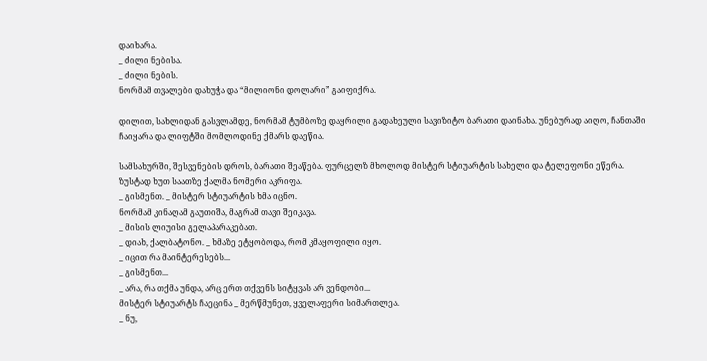დაიხარა.
_ ძილი ნებისა.
_ ძილი ნების.
ნორმამ თვალები დახუჭა და “მილიონი დოლარი” გაიფიქრა.

დილით, სახლიდან გასვლამდე, ნორმამ ტუმბოზე დაყრილი გადახეული სავიზიტო ბარათი დაინახა. უნებურად აიღო, ჩანთაში ჩაიყარა და ლიფტში მომლოდინე ქმარს დაეწია.

სამსახურში, შესვენების დროს, ბარათი შეაწება. ფურცელზ მხოლოდ მისტერ სტიუარტის სახელი და ტელეფონი ეწერა.
ზუსტად ხუთ საათზე ქალმა ნომერი აკრიფა.
_ გისმენთ. _ მისტერ სტიუარტის ხმა იცნო.
ნორმამ კინაღამ გაუთიშა, მაგრამ თავი შეიკავა.
_ მისის ლიუისი გელაპარაკებათ.
_ დიახ, ქალბატონო. _ ხმაზე ეტყობოდა, რომ კმაყოფილი იყო.
_ იცით რა მაინტერესებს...
_ გისმენთ...
_ არა, რა თქმა უნდა, არც ერთ თქვენს სიტყვას არ ვენდობი...
მისტერ სტიუარტს ჩაეცინა _ მერწმუნეთ, ყველაფერი სიმართლეა.
_ ნუ,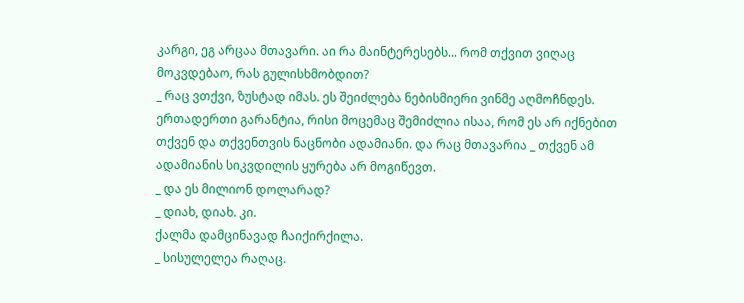კარგი, ეგ არცაა მთავარი. აი რა მაინტერესებს... რომ თქვით ვიღაც მოკვდებაო, რას გულისხმობდით?
_ რაც ვთქვი, ზუსტად იმას. ეს შეიძლება ნებისმიერი ვინმე აღმოჩნდეს. ერთადერთი გარანტია, რისი მოცემაც შემიძლია ისაა, რომ ეს არ იქნებით თქვენ და თქვენთვის ნაცნობი ადამიანი. და რაც მთავარია _ თქვენ ამ ადამიანის სიკვდილის ყურება არ მოგიწევთ.
_ და ეს მილიონ დოლარად?
_ დიახ, დიახ. კი.
ქალმა დამცინავად ჩაიქირქილა.
_ სისულელეა რაღაც.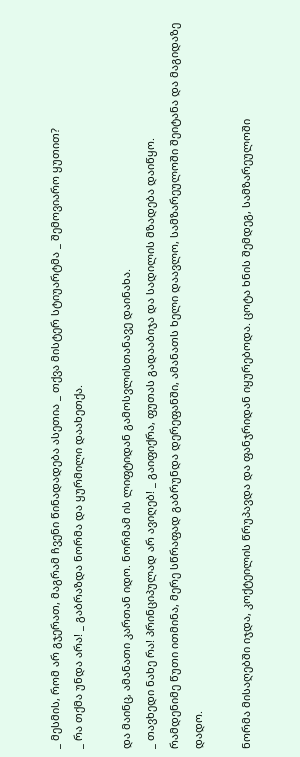_ მესმის, რომ არ გჯერათ, მაგრამ ჩვენი წინადადება ასეთია _ თქვა მისტერ სტიუარტმა _ შემოვიარო ყუთით?
_ რა თქმა უნდა არა! _ გაბრაზდა ნორმა და ყურმილი დაახეთქა.

და მაინც, ამანათი კართან იდო. ნორმამ ის ლიფტიდან გამოსვლისთანავე დაინახა.
_ თავხედი ნახე რა! პრინციპულად არ ავიღებ! _ გაიფიქრა, ფუთას გადააბიჯა და სადილის მზადება დაიწყო.
რამდენიმე წუთი ითმინა, მერე სწრაფად გაბრუნდა დერეფანში, ამანათს ხელი დაავლო, სამზარეულოში შეიტანა და მაგიდაზე დადო.

ნორმა მისაღებში იჯდა, კოქტეილის წრუპავდა და ფანჯრიდან იყურებოდა. ცოტა ხნის შემდეგ, სამზარეულოში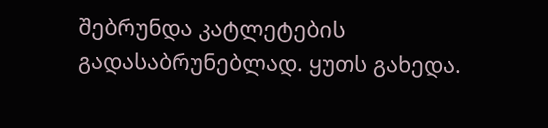შებრუნდა კატლეტების გადასაბრუნებლად. ყუთს გახედა.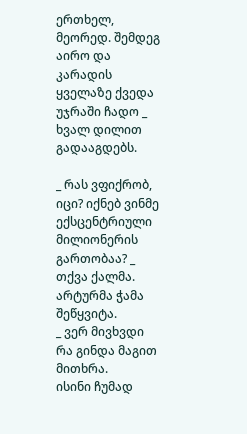ერთხელ, მეორედ. შემდეგ აირო და კარადის ყველაზე ქვედა უჯრაში ჩადო _ ხვალ დილით გადააგდებს.

_ რას ვფიქრობ, იცი? იქნებ ვინმე ექსცენტრიული მილიონერის გართობაა? _ თქვა ქალმა.
არტურმა ჭამა შეწყვიტა.
_ ვერ მივხვდი რა გინდა მაგით მითხრა.
ისინი ჩუმად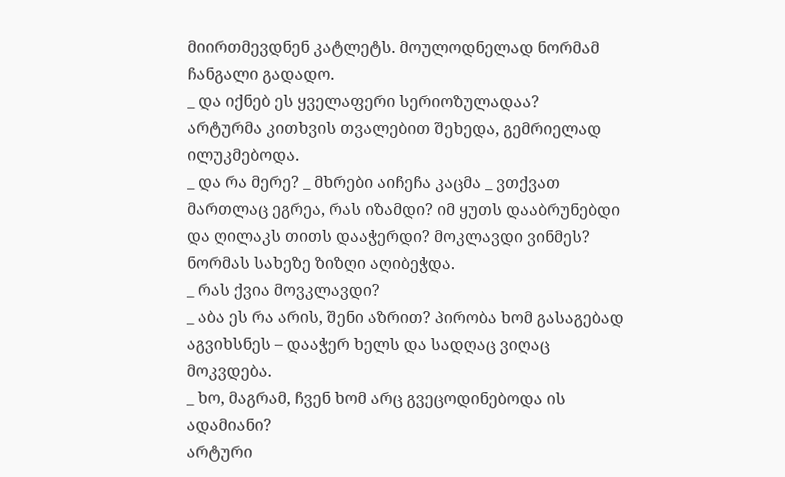მიირთმევდნენ კატლეტს. მოულოდნელად ნორმამ ჩანგალი გადადო.
_ და იქნებ ეს ყველაფერი სერიოზულადაა?
არტურმა კითხვის თვალებით შეხედა, გემრიელად ილუკმებოდა.
_ და რა მერე? _ მხრები აიჩეჩა კაცმა _ ვთქვათ მართლაც ეგრეა, რას იზამდი? იმ ყუთს დააბრუნებდი და ღილაკს თითს დააჭერდი? მოკლავდი ვინმეს?
ნორმას სახეზე ზიზღი აღიბეჭდა.
_ რას ქვია მოვკლავდი?
_ აბა ეს რა არის, შენი აზრით? პირობა ხომ გასაგებად აგვიხსნეს – დააჭერ ხელს და სადღაც ვიღაც მოკვდება.
_ ხო, მაგრამ, ჩვენ ხომ არც გვეცოდინებოდა ის ადამიანი?
არტური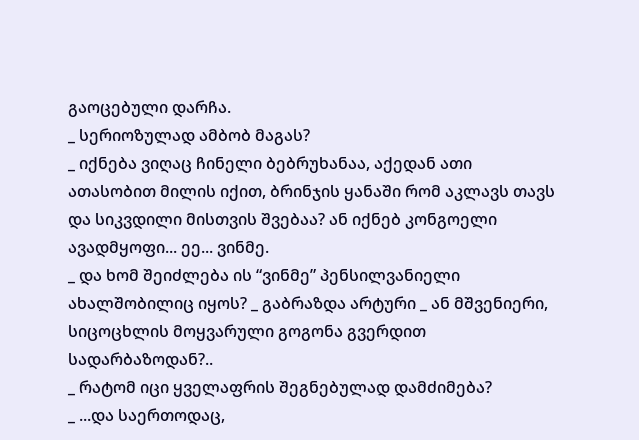გაოცებული დარჩა.
_ სერიოზულად ამბობ მაგას?
_ იქნება ვიღაც ჩინელი ბებრუხანაა, აქედან ათი ათასობით მილის იქით, ბრინჯის ყანაში რომ აკლავს თავს და სიკვდილი მისთვის შვებაა? ან იქნებ კონგოელი ავადმყოფი... ეე... ვინმე.
_ და ხომ შეიძლება ის “ვინმე” პენსილვანიელი ახალშობილიც იყოს? _ გაბრაზდა არტური _ ან მშვენიერი, სიცოცხლის მოყვარული გოგონა გვერდით სადარბაზოდან?..
_ რატომ იცი ყველაფრის შეგნებულად დამძიმება?
_ ...და საერთოდაც,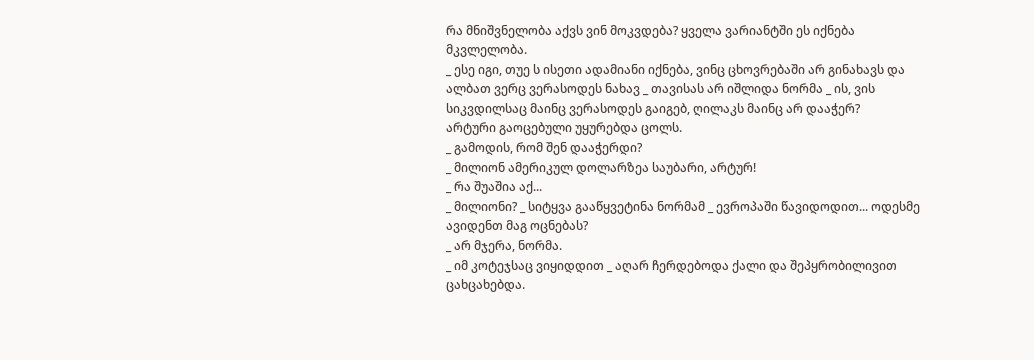რა მნიშვნელობა აქვს ვინ მოკვდება? ყველა ვარიანტში ეს იქნება მკვლელობა.
_ ესე იგი, თუე ს ისეთი ადამიანი იქნება, ვინც ცხოვრებაში არ გინახავს და ალბათ ვერც ვერასოდეს ნახავ _ თავისას არ იშლიდა ნორმა _ ის, ვის სიკვდილსაც მაინც ვერასოდეს გაიგებ, ღილაკს მაინც არ დააჭერ?
არტური გაოცებული უყურებდა ცოლს.
_ გამოდის, რომ შენ დააჭერდი?
_ მილიონ ამერიკულ დოლარზეა საუბარი, არტურ!
_ რა შუაშია აქ...
_ მილიონი? _ სიტყვა გააწყვეტინა ნორმამ _ ევროპაში წავიდოდით... ოდესმე ავიდენთ მაგ ოცნებას?
_ არ მჯერა, ნორმა.
_ იმ კოტეჯსაც ვიყიდდით _ აღარ ჩერდებოდა ქალი და შეპყრობილივით ცახცახებდა.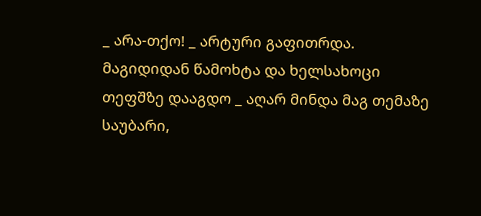_ არა-თქო! _ არტური გაფითრდა. მაგიდიდან წამოხტა და ხელსახოცი თეფშზე დააგდო _ აღარ მინდა მაგ თემაზე საუბარი,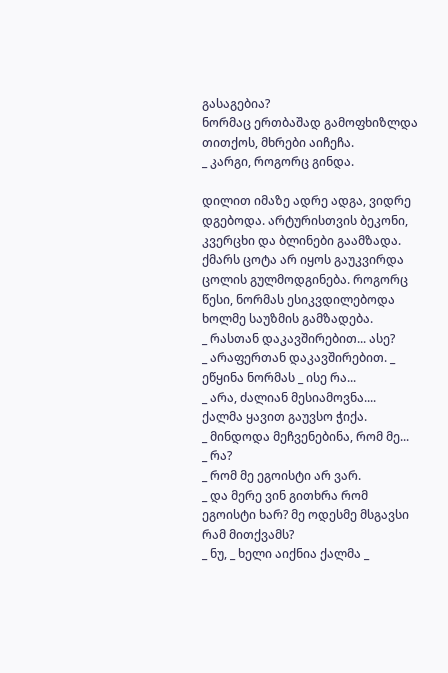გასაგებია?
ნორმაც ერთბაშად გამოფხიზლდა თითქოს, მხრები აიჩეჩა.
_ კარგი, როგორც გინდა.

დილით იმაზე ადრე ადგა, ვიდრე დგებოდა. არტურისთვის ბეკონი, კვერცხი და ბლინები გაამზადა.
ქმარს ცოტა არ იყოს გაუკვირდა ცოლის გულმოდგინება. როგორც წესი, ნორმას ესიკვდილებოდა ხოლმე საუზმის გამზადება.
_ რასთან დაკავშირებით... ასე?
_ არაფერთან დაკავშირებით. _ ეწყინა ნორმას _ ისე რა...
_ არა, ძალიან მესიამოვნა....
ქალმა ყავით გაუვსო ჭიქა.
_ მინდოდა მეჩვენებინა, რომ მე...
_ რა?
_ რომ მე ეგოისტი არ ვარ.
_ და მერე ვინ გითხრა რომ ეგოისტი ხარ? მე ოდესმე მსგავსი რამ მითქვამს?
_ ნუ, _ ხელი აიქნია ქალმა _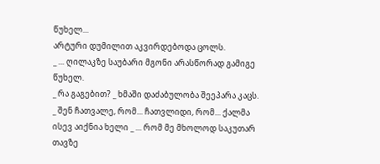წუხელ...
არტური დუმილით აკვირდებოდა ცოლს.
_ ... ღილაკზე საუბარი მგონი არასწორად გამიგე წუხელ.
_ რა გაგებით? _ ხმაში დაძაბულობა შეეპარა კაცს.
_ შენ ჩათვალე, რომ... ჩათვლიდი, რომ... ქალმა ისევ აიქნია ხელი _ ... რომ მე მხოლოდ საკუთარ თავზე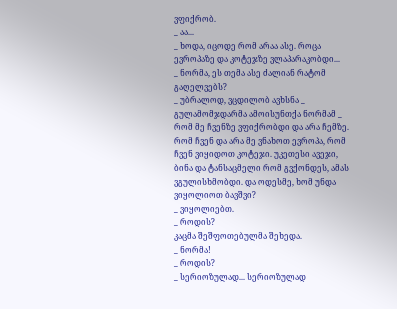ვფიქრობ.
_ აა...
_ ხოდა, იცოდე რომ არაა ასე. როცა ევროპაზე და კოტეჯზე ვლაპარაკობდი...
_ ნორმა, ეს თემა ასე ძალიან რატომ გაღელვებს?
_ უბრალოდ, ვცდილობ ავხსნა _ გულამომჯდარმა ამოისუნთქა ნორმამ _ რომ მე ჩვენზე ვფიქრობდი და არა ჩემზე. რომ ჩვენ და არა მე ვნახოთ ევროპა, რომ ჩვენ ვიყიდოთ კოტეჯი. უკეთესი ავეჯი, ბინა და ტანსაცმელი რომ გვქონდეს, ამას ვგულისხმობდი. და ოდესმე, ხომ უნდა ვიყოლიოთ ბავშვი?
_ ვიყოლიებთ.
_ როდის?
კაცმა შეშფოთებულმა შეხედა.
_ ნორმა!
_ როდის?
_ სერიოზულად... სერიოზულად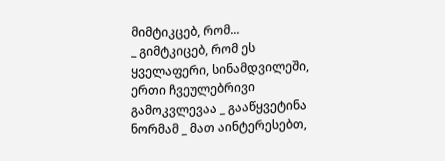მიმტიკცებ, რომ...
_ გიმტკიცებ, რომ ეს ყველაფერი, სინამდვილეში, ერთი ჩვეულებრივი გამოკვლევაა _ გააწყვეტინა ნორმამ _ მათ აინტერესებთ,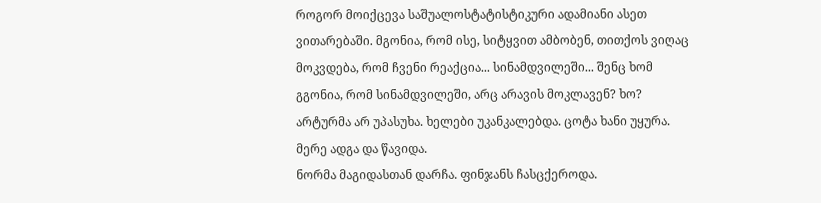როგორ მოიქცევა საშუალოსტატისტიკური ადამიანი ასეთ ვითარებაში. მგონია, რომ ისე, სიტყვით ამბობენ, თითქოს ვიღაც მოკვდება, რომ ჩვენი რეაქცია... სინამდვილეში... შენც ხომ გგონია, რომ სინამდვილეში, არც არავის მოკლავენ? ხო?
არტურმა არ უპასუხა. ხელები უკანკალებდა. ცოტა ხანი უყურა. მერე ადგა და წავიდა.
ნორმა მაგიდასთან დარჩა. ფინჯანს ჩასცქეროდა.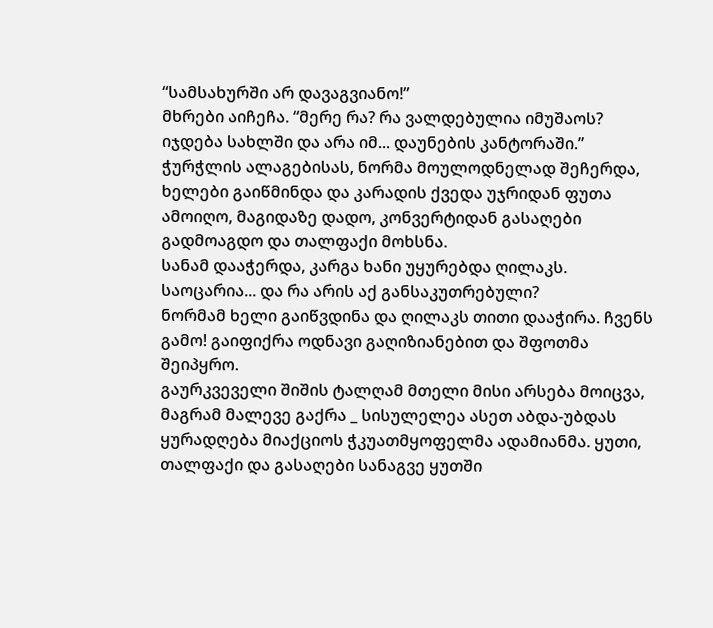“სამსახურში არ დავაგვიანო!”
მხრები აიჩეჩა. “მერე რა? რა ვალდებულია იმუშაოს? იჯდება სახლში და არა იმ... დაუნების კანტორაში.”
ჭურჭლის ალაგებისას, ნორმა მოულოდნელად შეჩერდა, ხელები გაიწმინდა და კარადის ქვედა უჯრიდან ფუთა ამოიღო, მაგიდაზე დადო, კონვერტიდან გასაღები გადმოაგდო და თალფაქი მოხსნა.
სანამ დააჭერდა, კარგა ხანი უყურებდა ღილაკს. საოცარია... და რა არის აქ განსაკუთრებული?
ნორმამ ხელი გაიწვდინა და ღილაკს თითი დააჭირა. ჩვენს გამო! გაიფიქრა ოდნავი გაღიზიანებით და შფოთმა შეიპყრო.
გაურკვეველი შიშის ტალღამ მთელი მისი არსება მოიცვა, მაგრამ მალევე გაქრა _ სისულელეა ასეთ აბდა-უბდას ყურადღება მიაქციოს ჭკუათმყოფელმა ადამიანმა. ყუთი, თალფაქი და გასაღები სანაგვე ყუთში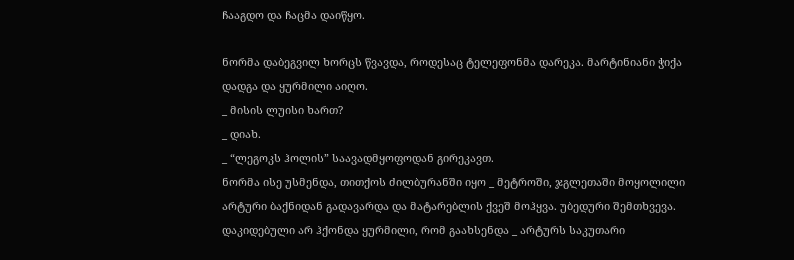ჩააგდო და ჩაცმა დაიწყო.

ნორმა დაბეგვილ ხორცს წვავდა, როდესაც ტელეფონმა დარეკა. მარტინიანი ჭიქა დადგა და ყურმილი აიღო.
_ მისის ლუისი ხართ?
_ დიახ.
_ “ლეგოკს ჰოლის” საავადმყოფოდან გირეკავთ.
ნორმა ისე უსმენდა, თითქოს ძილბურანში იყო _ მეტროში, ჯგლეთაში მოყოლილი არტური ბაქნიდან გადავარდა და მატარებლის ქვეშ მოჰყვა. უბედური შემთხვევა.
დაკიდებული არ ჰქონდა ყურმილი, რომ გაახსენდა _ არტურს საკუთარი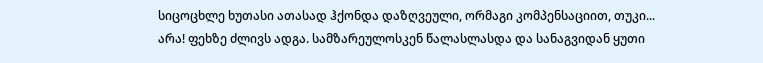სიცოცხლე ხუთასი ათასად ჰქონდა დაზღვეული, ორმაგი კომპენსაციით, თუკი...
არა! ფეხზე ძლივს ადგა. სამზარეულოსკენ წალასლასდა და სანაგვიდან ყუთი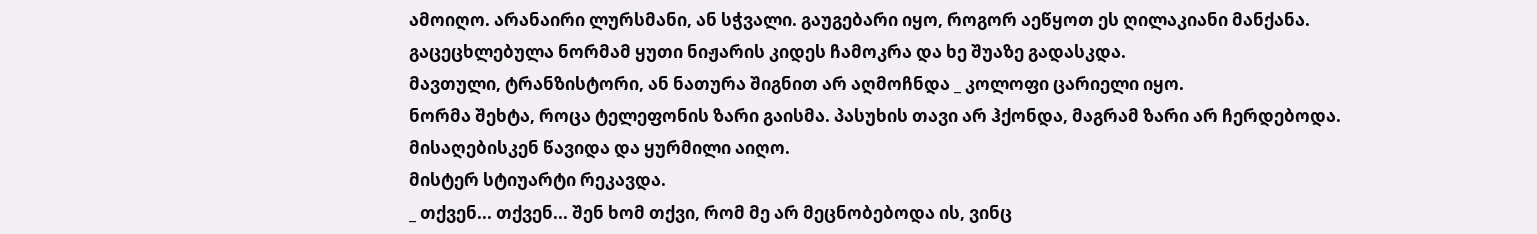ამოიღო. არანაირი ლურსმანი, ან სჭვალი. გაუგებარი იყო, როგორ აეწყოთ ეს ღილაკიანი მანქანა.
გაცეცხლებულა ნორმამ ყუთი ნიჟარის კიდეს ჩამოკრა და ხე შუაზე გადასკდა.
მავთული, ტრანზისტორი, ან ნათურა შიგნით არ აღმოჩნდა _ კოლოფი ცარიელი იყო.
ნორმა შეხტა, როცა ტელეფონის ზარი გაისმა. პასუხის თავი არ ჰქონდა, მაგრამ ზარი არ ჩერდებოდა. მისაღებისკენ წავიდა და ყურმილი აიღო.
მისტერ სტიუარტი რეკავდა.
_ თქვენ... თქვენ... შენ ხომ თქვი, რომ მე არ მეცნობებოდა ის, ვინც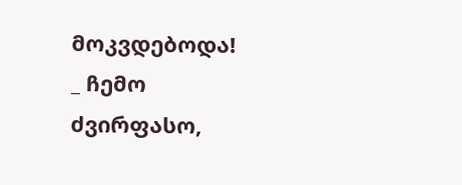მოკვდებოდა!
_ ჩემო ძვირფასო,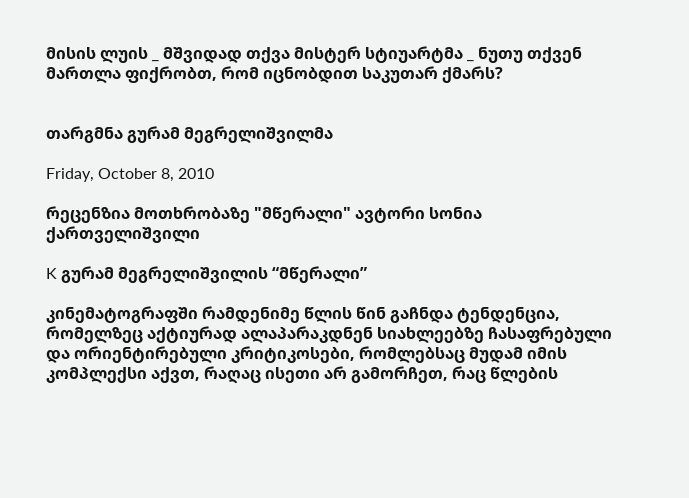მისის ლუის _ მშვიდად თქვა მისტერ სტიუარტმა _ ნუთუ თქვენ მართლა ფიქრობთ, რომ იცნობდით საკუთარ ქმარს?


თარგმნა გურამ მეგრელიშვილმა

Friday, October 8, 2010

რეცენზია მოთხრობაზე "მწერალი" ავტორი სონია ქართველიშვილი

K გურამ მეგრელიშვილის “მწერალი”

კინემატოგრაფში რამდენიმე წლის წინ გაჩნდა ტენდენცია, რომელზეც აქტიურად ალაპარაკდნენ სიახლეებზე ჩასაფრებული და ორიენტირებული კრიტიკოსები, რომლებსაც მუდამ იმის კომპლექსი აქვთ, რაღაც ისეთი არ გამორჩეთ, რაც წლების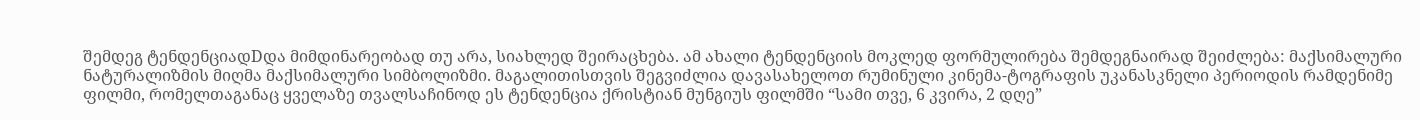შემდეგ ტენდენციადDდა მიმდინარეობად თუ არა, სიახლედ შეირაცხება. ამ ახალი ტენდენციის მოკლედ ფორმულირება შემდეგნაირად შეიძლება: მაქსიმალური ნატურალიზმის მიღმა მაქსიმალური სიმბოლიზმი. მაგალითისთვის შეგვიძლია დავასახელოთ რუმინული კინემა-ტოგრაფის უკანასკნელი პერიოდის რამდენიმე ფილმი, რომელთაგანაც ყველაზე თვალსაჩინოდ ეს ტენდენცია ქრისტიან მუნგიუს ფილმში “სამი თვე, 6 კვირა, 2 დღე”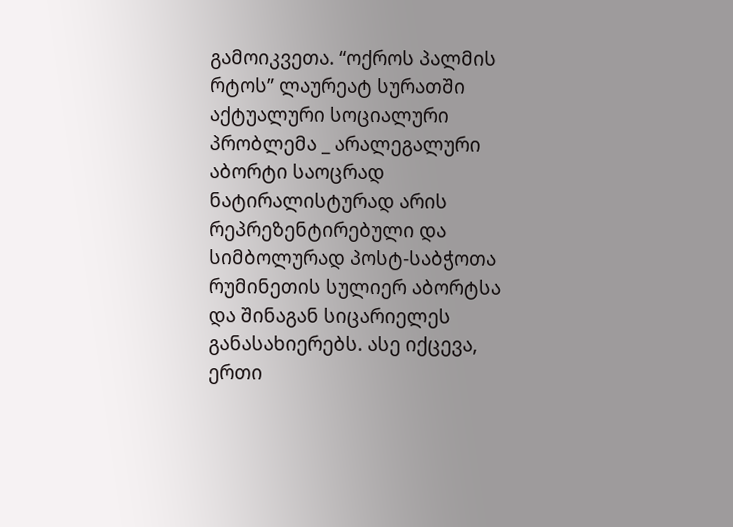გამოიკვეთა. “ოქროს პალმის რტოს” ლაურეატ სურათში აქტუალური სოციალური პრობლემა _ არალეგალური აბორტი საოცრად ნატირალისტურად არის რეპრეზენტირებული და სიმბოლურად პოსტ-საბჭოთა რუმინეთის სულიერ აბორტსა და შინაგან სიცარიელეს განასახიერებს. ასე იქცევა, ერთი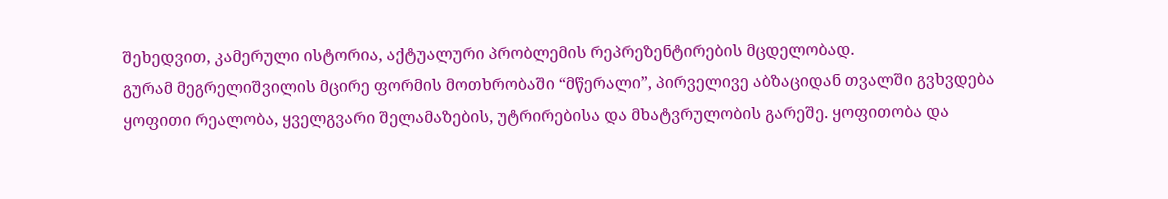შეხედვით, კამერული ისტორია, აქტუალური პრობლემის რეპრეზენტირების მცდელობად.
გურამ მეგრელიშვილის მცირე ფორმის მოთხრობაში “მწერალი”, პირველივე აბზაციდან თვალში გვხვდება ყოფითი რეალობა, ყველგვარი შელამაზების, უტრირებისა და მხატვრულობის გარეშე. ყოფითობა და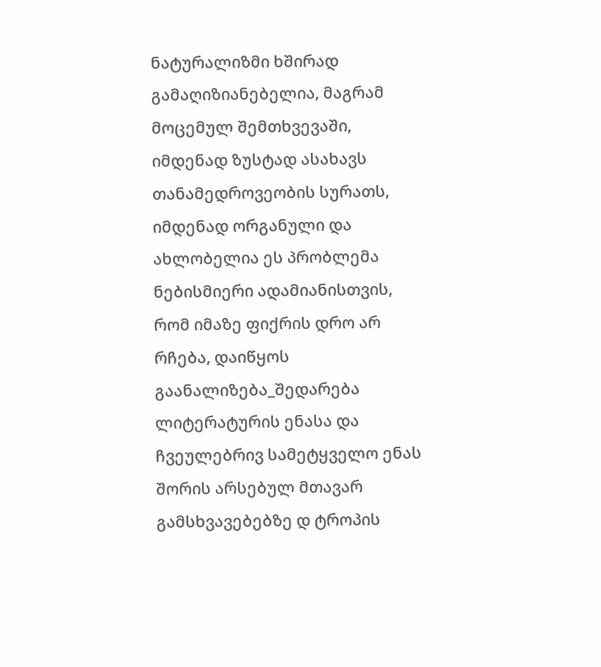ნატურალიზმი ხშირად გამაღიზიანებელია, მაგრამ მოცემულ შემთხვევაში, იმდენად ზუსტად ასახავს თანამედროვეობის სურათს, იმდენად ორგანული და ახლობელია ეს პრობლემა ნებისმიერი ადამიანისთვის, რომ იმაზე ფიქრის დრო არ რჩება, დაიწყოს გაანალიზება_შედარება ლიტერატურის ენასა და ჩვეულებრივ სამეტყველო ენას შორის არსებულ მთავარ გამსხვავებებზე დ ტროპის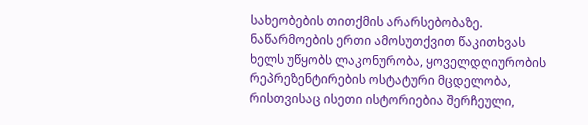სახეობების თითქმის არარსებობაზე.
ნაწარმოების ერთი ამოსუთქვით წაკითხვას ხელს უწყობს ლაკონურობა, ყოველდღიურობის რეპრეზენტირების ოსტატური მცდელობა, რისთვისაც ისეთი ისტორიებია შერჩეული,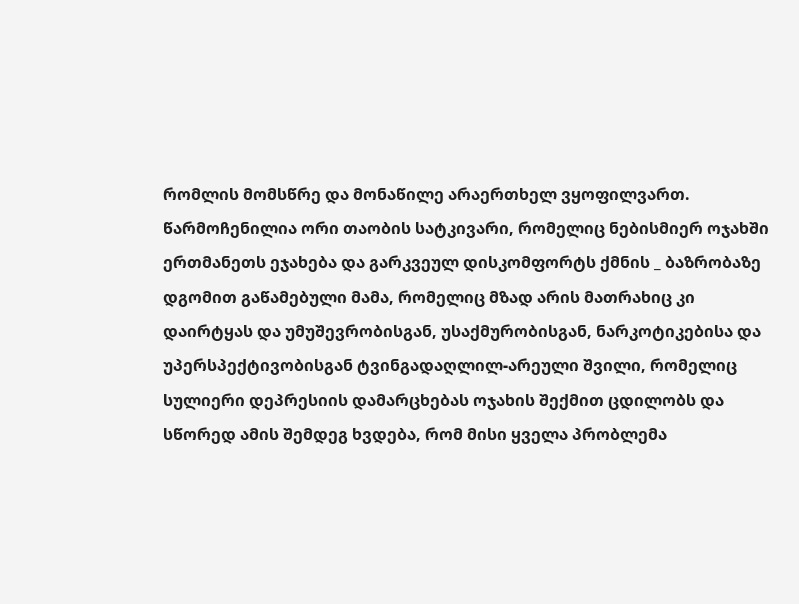რომლის მომსწრე და მონაწილე არაერთხელ ვყოფილვართ. წარმოჩენილია ორი თაობის სატკივარი, რომელიც ნებისმიერ ოჯახში ერთმანეთს ეჯახება და გარკვეულ დისკომფორტს ქმნის _ ბაზრობაზე დგომით გაწამებული მამა, რომელიც მზად არის მათრახიც კი დაირტყას და უმუშევრობისგან, უსაქმურობისგან, ნარკოტიკებისა და უპერსპექტივობისგან ტვინგადაღლილ-არეული შვილი, რომელიც სულიერი დეპრესიის დამარცხებას ოჯახის შექმით ცდილობს და სწორედ ამის შემდეგ ხვდება, რომ მისი ყველა პრობლემა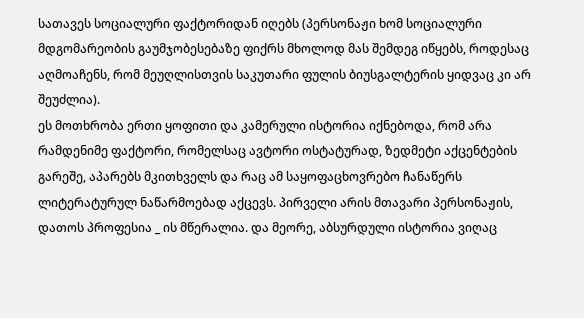სათავეს სოციალური ფაქტორიდან იღებს (პერსონაჟი ხომ სოციალური მდგომარეობის გაუმჯობესებაზე ფიქრს მხოლოდ მას შემდეგ იწყებს, როდესაც აღმოაჩენს, რომ მეუღლისთვის საკუთარი ფულის ბიუსგალტერის ყიდვაც კი არ შეუძლია).
ეს მოთხრობა ერთი ყოფითი და კამერული ისტორია იქნებოდა, რომ არა რამდენიმე ფაქტორი, რომელსაც ავტორი ოსტატურად, ზედმეტი აქცენტების გარეშე, აპარებს მკითხველს და რაც ამ საყოფაცხოვრებო ჩანაწერს ლიტერატურულ ნაწარმოებად აქცევს. პირველი არის მთავარი პერსონაჟის, დათოს პროფესია _ ის მწერალია. და მეორე, აბსურდული ისტორია ვიღაც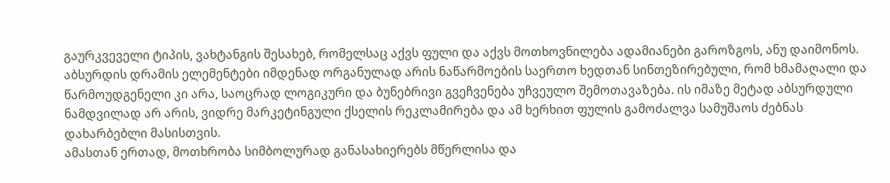გაურკვეველი ტიპის, ვახტანგის შესახებ, რომელსაც აქვს ფული და აქვს მოთხოვნილება ადამიანები გაროზგოს, ანუ დაიმონოს. აბსურდის დრამის ელემენტები იმდენად ორგანულად არის ნაწარმოების საერთო ხედთან სინთეზირებული, რომ ხმამაღალი და წარმოუდგენელი კი არა, საოცრად ლოგიკური და ბუნებრივი გვეჩვენება უჩვეულო შემოთავაზება. ის იმაზე მეტად აბსურდული ნამდვილად არ არის, ვიდრე მარკეტინგული ქსელის რეკლამირება და ამ ხერხით ფულის გამოძალვა სამუშაოს ძებნას დახარბებლი მასისთვის.
ამასთან ერთად, მოთხრობა სიმბოლურად განასახიერებს მწერლისა და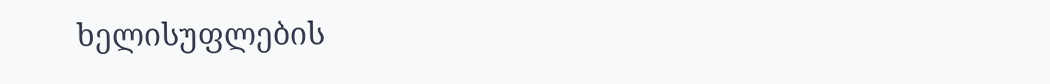ხელისუფლების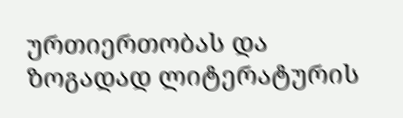ურთიერთობას და ზოგადად ლიტერატურის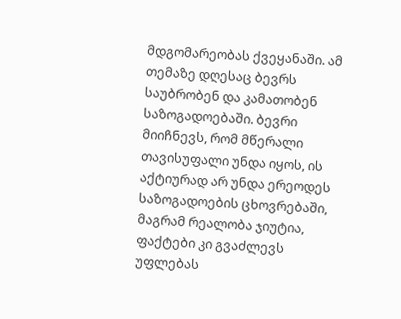მდგომარეობას ქვეყანაში. ამ თემაზე დღესაც ბევრს საუბრობენ და კამათობენ საზოგადოებაში. ბევრი მიიჩნევს, რომ მწერალი თავისუფალი უნდა იყოს, ის აქტიურად არ უნდა ერეოდეს საზოგადოების ცხოვრებაში, მაგრამ რეალობა ჯიუტია, ფაქტები კი გვაძლევს უფლებას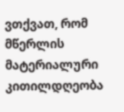ვთქვათ, რომ მწერლის მატერიალური კითილდღეობა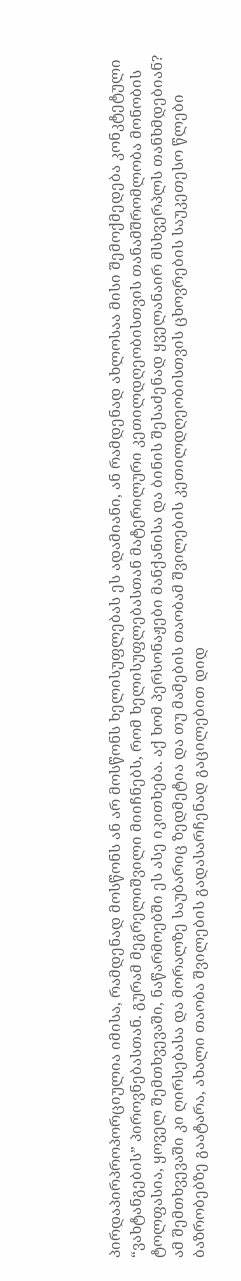პირდაპირპროპორციულია იმისა, რამდენად მოსწონს ან არ მოსწონს ხელისუფლებას ეს ადამიანი, ან რამდენად ახლოსაა მისი შემოქმედება კონკტეტული “ვახტანგების” პიროვნებასთან. გურამ მეგრელიშვილი მიიჩნებს, რომ ხელისუფლებასთან მატერილური კეთილდღეობისთვის თანამშრომლობა მონობის ტოლფასია, ყოველ შემთხვევაში, ნაწარმოებში ეს ასე იკითხება. აქ ხომ პერსონაჟები მანქანისა და ბინის შესაძენად ყველანაირ მსხვერპლს თანხმდებიან? ამ შემთხვევაში კი ღირსებასა და მორალზე საუბარიც ზედმეტია და თუ მამების თაობამ შვილების კეთილდღეობისთვის ცხოვრების საუკეთესო წლები ბაზრობებზე გაატარა, ახალი თაობა შვილების გადასარჩენად გაცილებით დიდ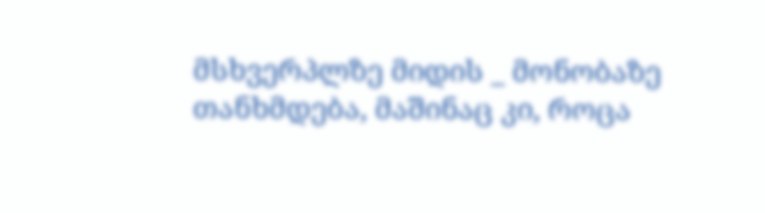მსხვერპლზე მიდის _ მონობაზე თანხმდება, მაშინაც კი, როცა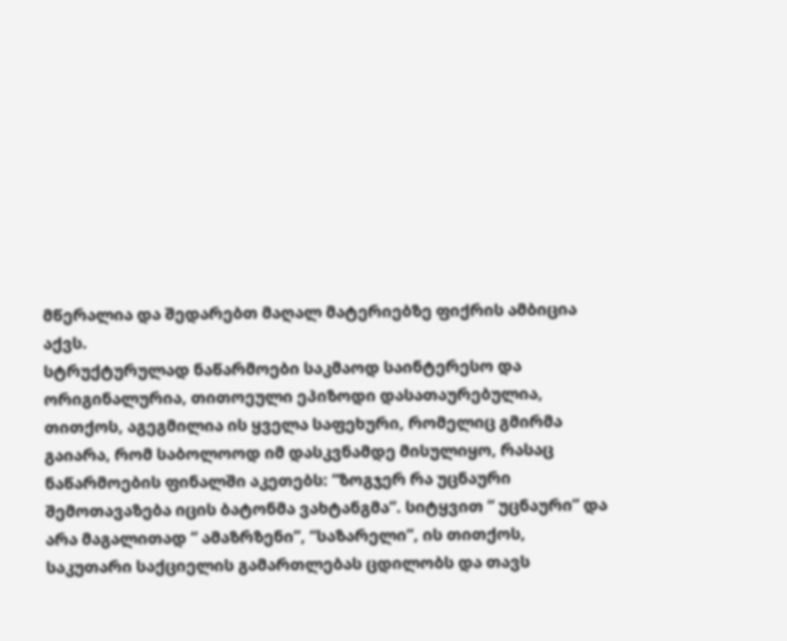მწერალია და შედარებთ მაღალ მატერიებზე ფიქრის ამბიცია აქვს.
სტრუქტურულად ნაწარმოები საკმაოდ საინტერესო და ორიგინალურია, თითოეული ეპიზოდი დასათაურებულია, თითქოს, აგეგმილია ის ყველა საფეხური, რომელიც გმირმა გაიარა, რომ საბოლოოდ იმ დასკვნამდე მისულიყო, რასაც ნაწარმოების ფინალში აკეთებს: “ზოგჯერ რა უცნაური შემოთავაზება იცის ბატონმა ვახტანგმა”. სიტყვით “ უცნაური” და არა მაგალითად “ ამაზრზენი”, “საზარელი”, ის თითქოს, საკუთარი საქციელის გამართლებას ცდილობს და თავს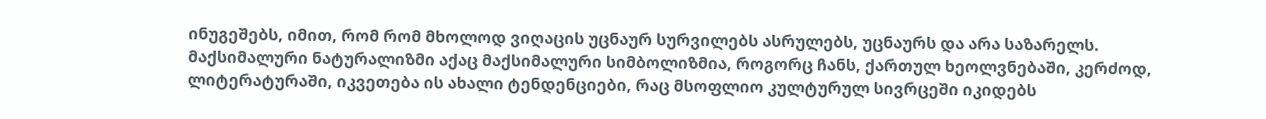ინუგეშებს, იმით, რომ რომ მხოლოდ ვიღაცის უცნაურ სურვილებს ასრულებს, უცნაურს და არა საზარელს.
მაქსიმალური ნატურალიზმი აქაც მაქსიმალური სიმბოლიზმია, როგორც ჩანს, ქართულ ხეოლვნებაში, კერძოდ, ლიტერატურაში, იკვეთება ის ახალი ტენდენციები, რაც მსოფლიო კულტურულ სივრცეში იკიდებს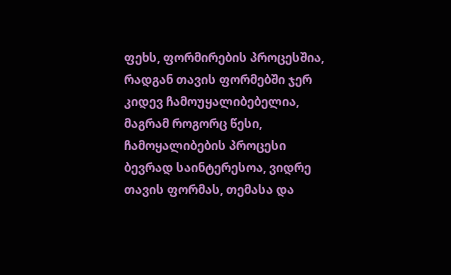ფეხს, ფორმირების პროცესშია, რადგან თავის ფორმებში ჯერ კიდევ ჩამოუყალიბებელია, მაგრამ როგორც წესი, ჩამოყალიბების პროცესი ბევრად საინტერესოა, ვიდრე თავის ფორმას, თემასა და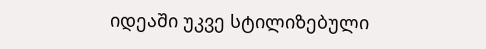იდეაში უკვე სტილიზებული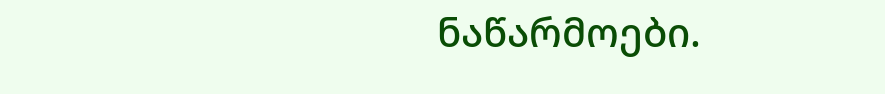ნაწარმოები.